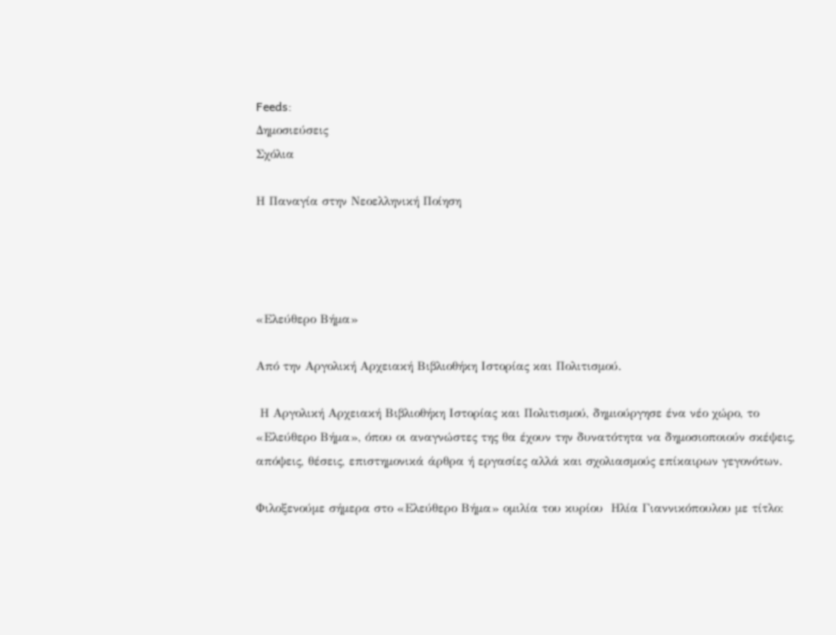Feeds:
Δημοσιεύσεις
Σχόλια

Η Παναγία στην Νεοελληνική Ποίηση




«Ελεύθερο Βήμα»

Από την Αργολική Αρχειακή Βιβλιοθήκη Ιστορίας και Πολιτισμού.

 Η Αργολική Αρχειακή Βιβλιοθήκη Ιστορίας και Πολιτισμού, δημιούργησε ένα νέο χώρο, το «Ελεύθερο Βήμα», όπου οι αναγνώστες της θα έχουν την δυνατότητα να δημοσιοποιούν σκέψεις, απόψεις, θέσεις, επιστημονικά άρθρα ή εργασίες αλλά και σχολιασμούς επίκαιρων γεγονότων.

Φιλοξενούμε σήμερα στο «Ελεύθερο Βήμα» ομιλία του κυρίου  Ηλία Γιαννικόπουλου με τίτλο: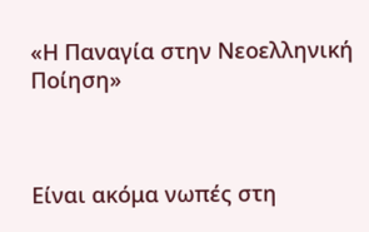«Η Παναγία στην Νεοελληνική Ποίηση»



Είναι ακόμα νωπές στη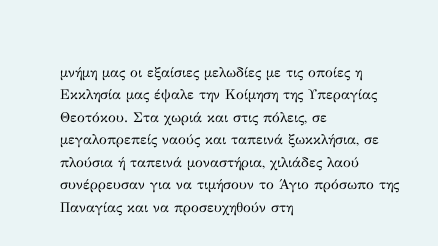μνήμη μας οι εξαίσιες μελωδίες με τις οποίες η Εκκλησία μας έψαλε την Κοίμηση της Υπεραγίας Θεοτόκου. Στα χωριά και στις πόλεις, σε μεγαλοπρεπείς ναούς και ταπεινά ξωκκλήσια, σε πλούσια ή ταπεινά μοναστήρια, χιλιάδες λαού συνέρρευσαν για να τιμήσουν το Άγιο πρόσωπο της Παναγίας και να προσευχηθούν στη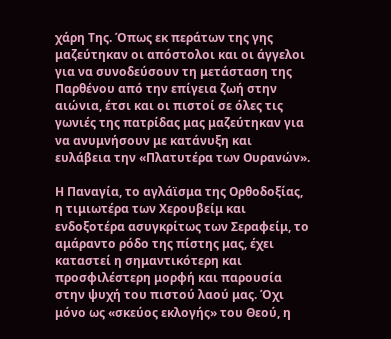χάρη Της. Όπως εκ περάτων της γης μαζεύτηκαν οι απόστολοι και οι άγγελοι για να συνοδεύσουν τη μετάσταση της Παρθένου από την επίγεια ζωή στην αιώνια, έτσι και οι πιστοί σε όλες τις γωνιές της πατρίδας μας μαζεύτηκαν για να ανυμνήσουν με κατάνυξη και ευλάβεια την «Πλατυτέρα των Ουρανών».

Η Παναγία, το αγλάϊσμα της Ορθοδοξίας, η τιμιωτέρα των Χερουβείμ και ενδοξοτέρα ασυγκρίτως των Σεραφείμ, το αμάραντο ρόδο της πίστης μας, έχει καταστεί η σημαντικότερη και προσφιλέστερη μορφή και παρουσία στην ψυχή του πιστού λαού μας. Όχι μόνο ως «σκεύος εκλογής» του Θεού, η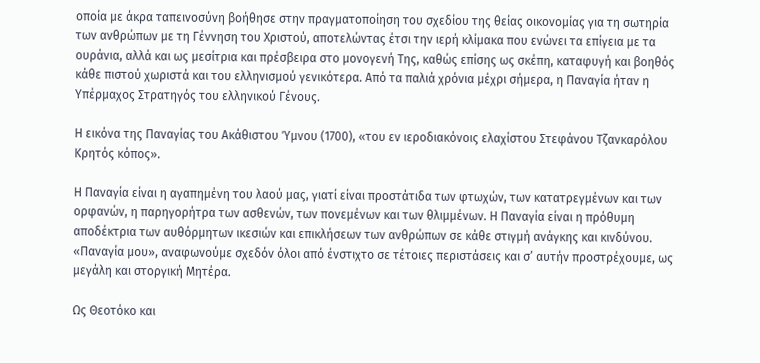οποία με άκρα ταπεινοσύνη βοήθησε στην πραγματοποίηση του σχεδίου της θείας οικονομίας για τη σωτηρία των ανθρώπων με τη Γέννηση του Χριστού, αποτελώντας έτσι την ιερή κλίμακα που ενώνει τα επίγεια με τα ουράνια, αλλά και ως μεσίτρια και πρέσβειρα στο μονογενή Της, καθώς επίσης ως σκέπη, καταφυγή και βοηθός κάθε πιστού χωριστά και του ελληνισμού γενικότερα. Από τα παλιά χρόνια μέχρι σήμερα, η Παναγία ήταν η Υπέρμαχος Στρατηγός του ελληνικού Γένους.

Η εικόνα της Παναγίας του Ακάθιστου Ύμνου (1700), «του εν ιεροδιακόνοις ελαχίστου Στεφάνου Τζανκαρόλου Κρητός κόπος».

Η Παναγία είναι η αγαπημένη του λαού μας, γιατί είναι προστάτιδα των φτωχών, των κατατρεγμένων και των ορφανών, η παρηγορήτρα των ασθενών, των πονεμένων και των θλιμμένων. Η Παναγία είναι η πρόθυμη αποδέκτρια των αυθόρμητων ικεσιών και επικλήσεων των ανθρώπων σε κάθε στιγμή ανάγκης και κινδύνου. «Παναγία μου», αναφωνούμε σχεδόν όλοι από ένστιχτο σε τέτοιες περιστάσεις και σ’ αυτήν προστρέχουμε, ως μεγάλη και στοργική Μητέρα.

Ως Θεοτόκο και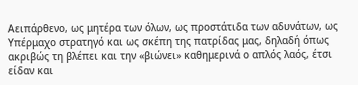Αειπάρθενο, ως μητέρα των όλων, ως προστάτιδα των αδυνάτων, ως Υπέρμαχο στρατηγό και ως σκέπη της πατρίδας μας, δηλαδή όπως ακριβώς τη βλέπει και την «βιώνει» καθημερινά ο απλός λαός, έτσι είδαν και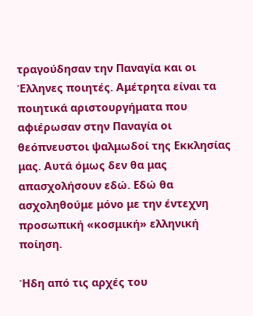τραγούδησαν την Παναγία και οι Έλληνες ποιητές. Αμέτρητα είναι τα ποιητικά αριστουργήματα που αφιέρωσαν στην Παναγία οι θεόπνευστοι ψαλμωδοί της Εκκλησίας μας. Αυτά όμως δεν θα μας απασχολήσουν εδώ. Εδώ θα ασχοληθούμε μόνο με την έντεχνη προσωπική «κοσμική» ελληνική ποίηση.

Ήδη από τις αρχές του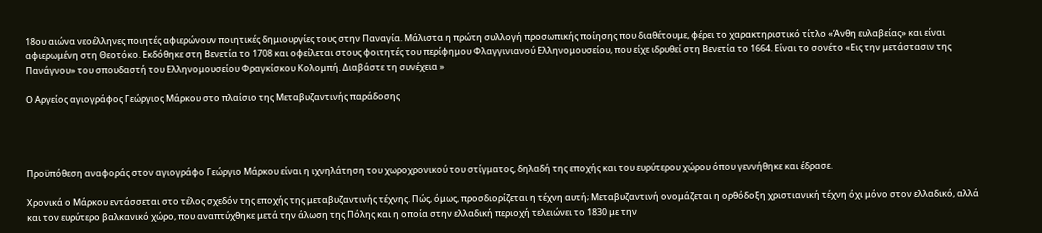18ου αιώνα νεοέλληνες ποιητές αφιερώνουν ποιητικές δημιουργίες τους στην Παναγία. Μάλιστα η πρώτη συλλογή προσωπικής ποίησης που διαθέτουμε, φέρει το χαρακτηριστικό τίτλο «Άνθη ευλαβείας» και είναι αφιερωμένη στη Θεοτόκο. Εκδόθηκε στη Βενετία το 1708 και οφείλεται στους φοιτητές του περίφημου Φλαγγινιανού Ελληνομουσείου, που είχε ιδρυθεί στη Βενετία το 1664. Είναι το σονέτο «Εις την μετάστασιν της Πανάγνου» του σπουδαστή του Ελληνομουσείου Φραγκίσκου Κολομπή. Διαβάστε τη συνέχεια »

Ο Αργείος αγιογράφος Γεώργιος Μάρκου στο πλαίσιο της Μεταβυζαντινής παράδοσης




Προϋπόθεση αναφοράς στον αγιογράφο Γεώργιο Μάρκου είναι η ιχνηλάτηση του χωροχρονικού του στίγματος, δηλαδή της εποχής και του ευρύτερου χώρου όπου γεννήθηκε και έδρασε.

Χρονικά ο Μάρκου εντάσσεται στο τέλος σχεδόν της εποχής της μεταβυζαντινής τέχνης. Πώς, όμως, προσδιορίζεται η τέχνη αυτή; Μεταβυζαντινή ονομάζεται η ορθόδοξη χριστιανική τέχνη όχι μόνο στον ελλαδικό, αλλά και τον ευρύτερο βαλκανικό χώρο, που αναπτύχθηκε μετά την άλωση της Πόλης και η οποία στην ελλαδική περιοχή τελειώνει το 1830 με την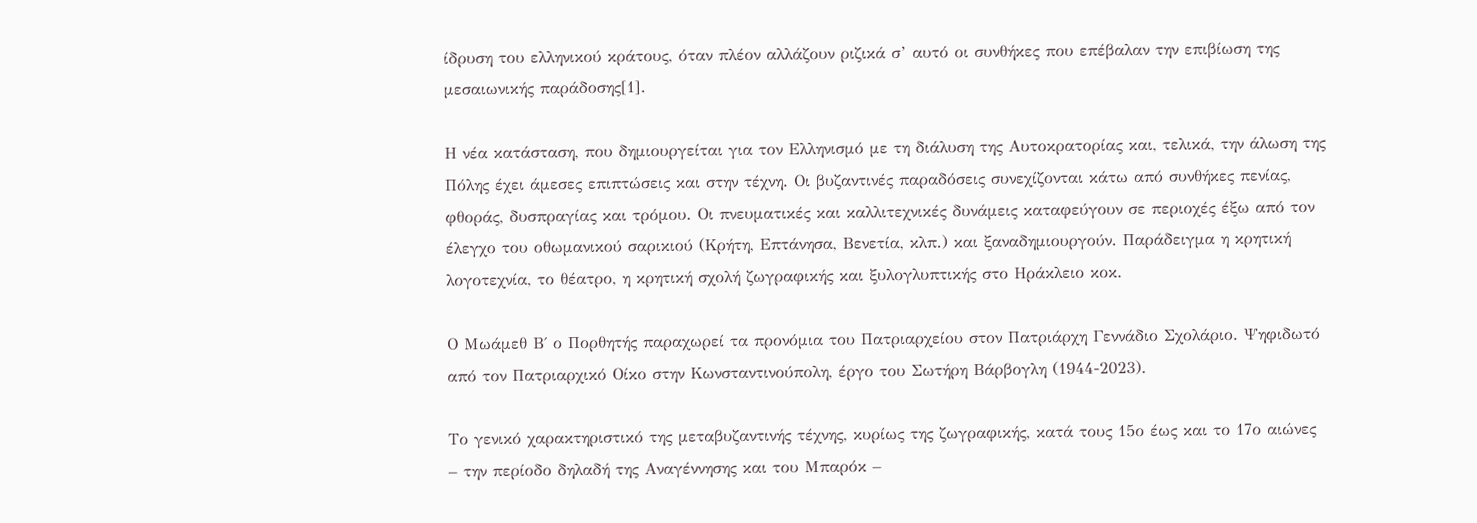ίδρυση του ελληνικού κράτους, όταν πλέον αλλάζουν ριζικά σ’ αυτό οι συνθήκες που επέβαλαν την επιβίωση της μεσαιωνικής παράδοσης[1].

Η νέα κατάσταση, που δημιουργείται για τον Ελληνισμό με τη διάλυση της Αυτοκρατορίας και, τελικά, την άλωση της Πόλης έχει άμεσες επιπτώσεις και στην τέχνη. Οι βυζαντινές παραδόσεις συνεχίζονται κάτω από συνθήκες πενίας, φθοράς, δυσπραγίας και τρόμου. Οι πνευματικές και καλλιτεχνικές δυνάμεις καταφεύγουν σε περιοχές έξω από τον έλεγχο του οθωμανικού σαρικιού (Κρήτη, Επτάνησα, Βενετία, κλπ.) και ξαναδημιουργούν. Παράδειγμα η κρητική λογοτεχνία, το θέατρο, η κρητική σχολή ζωγραφικής και ξυλογλυπτικής στο Ηράκλειο κοκ.

Ο Μωάμεθ Β΄ ο Πορθητής παραχωρεί τα προνόμια του Πατριαρχείου στον Πατριάρχη Γεννάδιο Σχολάριο. Ψηφιδωτό από τον Πατριαρχικό Οίκο στην Κωνσταντινούπολη, έργο του Σωτήρη Βάρβογλη (1944-2023).

Το γενικό χαρακτηριστικό της μεταβυζαντινής τέχνης, κυρίως της ζωγραφικής, κατά τους 15ο έως και το 17ο αιώνες – την περίοδο δηλαδή της Αναγέννησης και του Μπαρόκ –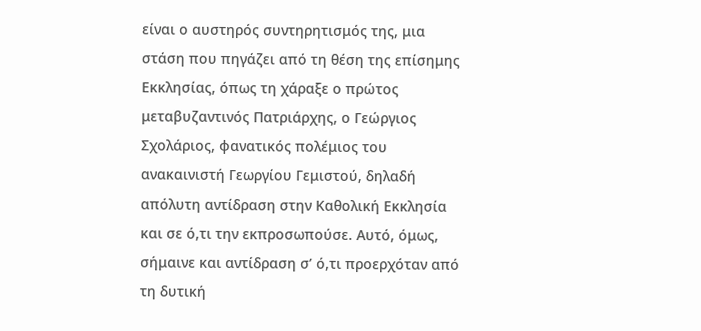είναι ο αυστηρός συντηρητισμός της, μια στάση που πηγάζει από τη θέση της επίσημης Εκκλησίας, όπως τη χάραξε ο πρώτος μεταβυζαντινός Πατριάρχης, ο Γεώργιος Σχολάριος, φανατικός πολέμιος του ανακαινιστή Γεωργίου Γεμιστού, δηλαδή απόλυτη αντίδραση στην Καθολική Εκκλησία και σε ό,τι την εκπροσωπούσε. Αυτό, όμως, σήμαινε και αντίδραση σ’ ό,τι προερχόταν από τη δυτική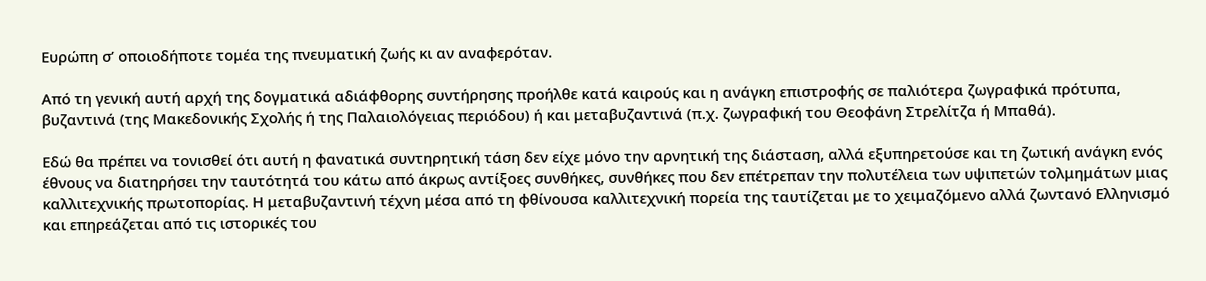Ευρώπη σ’ οποιοδήποτε τομέα της πνευματική ζωής κι αν αναφερόταν.

Από τη γενική αυτή αρχή της δογματικά αδιάφθορης συντήρησης προήλθε κατά καιρούς και η ανάγκη επιστροφής σε παλιότερα ζωγραφικά πρότυπα, βυζαντινά (της Μακεδονικής Σχολής ή της Παλαιολόγειας περιόδου) ή και μεταβυζαντινά (π.χ. ζωγραφική του Θεοφάνη Στρελίτζα ή Μπαθά).

Εδώ θα πρέπει να τονισθεί ότι αυτή η φανατικά συντηρητική τάση δεν είχε μόνο την αρνητική της διάσταση, αλλά εξυπηρετούσε και τη ζωτική ανάγκη ενός έθνους να διατηρήσει την ταυτότητά του κάτω από άκρως αντίξοες συνθήκες, συνθήκες που δεν επέτρεπαν την πολυτέλεια των υψιπετών τολμημάτων μιας καλλιτεχνικής πρωτοπορίας. Η μεταβυζαντινή τέχνη μέσα από τη φθίνουσα καλλιτεχνική πορεία της ταυτίζεται με το χειμαζόμενο αλλά ζωντανό Ελληνισμό και επηρεάζεται από τις ιστορικές του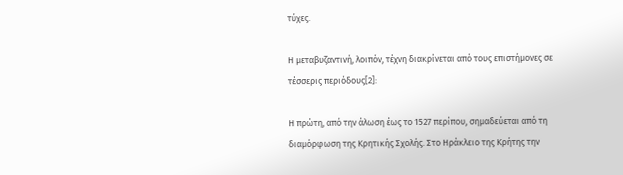τύχες.

Η μεταβυζαντινή, λοιπόν, τέχνη διακρίνεται από τους επιστήμονες σε τέσσερις περιόδους[2]:

Η πρώτη, από την άλωση έως το 1527 περίπου, σημαδεύεται από τη διαμόρφωση της Κρητικής Σχολής. Στο Ηράκλειο της Κρήτης την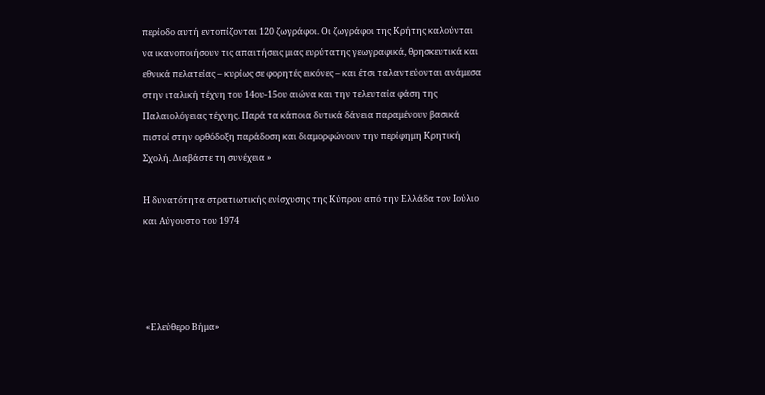περίοδο αυτή εντοπίζονται 120 ζωγράφοι. Οι ζωγράφοι της Κρήτης καλούνται να ικανοποιήσουν τις απαιτήσεις μιας ευρύτατης γεωγραφικά, θρησκευτικά και εθνικά πελατείας – κυρίως σε φορητές εικόνες – και έτσι ταλαντεύονται ανάμεσα στην ιταλική τέχνη του 14ου-15ου αιώνα και την τελευταία φάση της Παλαιολόγειας τέχνης. Παρά τα κάποια δυτικά δάνεια παραμένουν βασικά πιστοί στην ορθόδοξη παράδοση και διαμορφώνουν την περίφημη Κρητική Σχολή. Διαβάστε τη συνέχεια »

Η δυνατότητα στρατιωτικής ενίσχυσης της Κύπρου από την Ελλάδα τον Ιούλιο και Αύγουστο του 1974




 «Ελεύθερο Βήμα»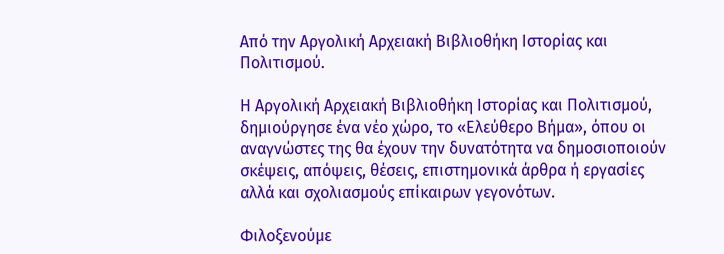Από την Αργολική Αρχειακή Βιβλιοθήκη Ιστορίας και Πολιτισμού.

Η Αργολική Αρχειακή Βιβλιοθήκη Ιστορίας και Πολιτισμού, δημιούργησε ένα νέο χώρο, το «Ελεύθερο Βήμα», όπου οι αναγνώστες της θα έχουν την δυνατότητα να δημοσιοποιούν σκέψεις, απόψεις, θέσεις, επιστημονικά άρθρα ή εργασίες αλλά και σχολιασμούς επίκαιρων γεγονότων.

Φιλοξενούμε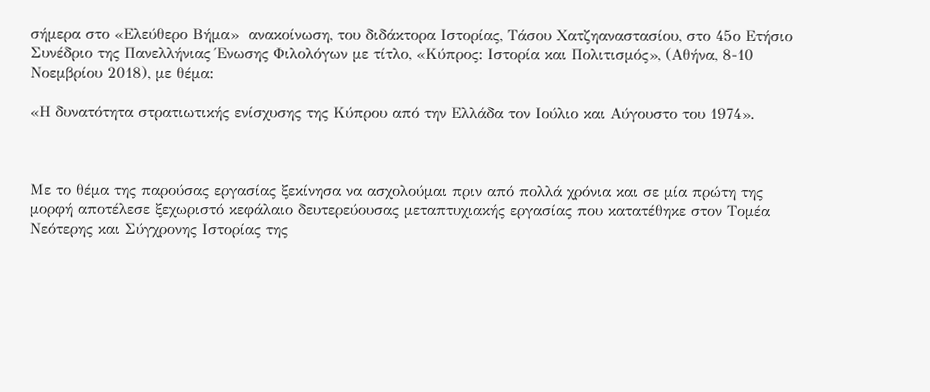σήμερα στο «Ελεύθερο Βήμα»  ανακοίνωση, του διδάκτορα Ιστορίας, Τάσου Χατζηαναστασίου, στο 45ο Ετήσιο Συνέδριο της Πανελλήνιας Ένωσης Φιλολόγων με τίτλο, «Κύπρος: Ιστορία και Πολιτισμός», (Αθήνα, 8-10 Νοεμβρίου 2018), με θέμα:

«Η δυνατότητα στρατιωτικής ενίσχυσης της Κύπρου από την Ελλάδα τον Ιούλιο και Αύγουστο του 1974».



Με το θέμα της παρούσας εργασίας ξεκίνησα να ασχολούμαι πριν από πολλά χρόνια και σε μία πρώτη της μορφή αποτέλεσε ξεχωριστό κεφάλαιο δευτερεύουσας μεταπτυχιακής εργασίας που κατατέθηκε στον Τομέα Νεότερης και Σύγχρονης Ιστορίας της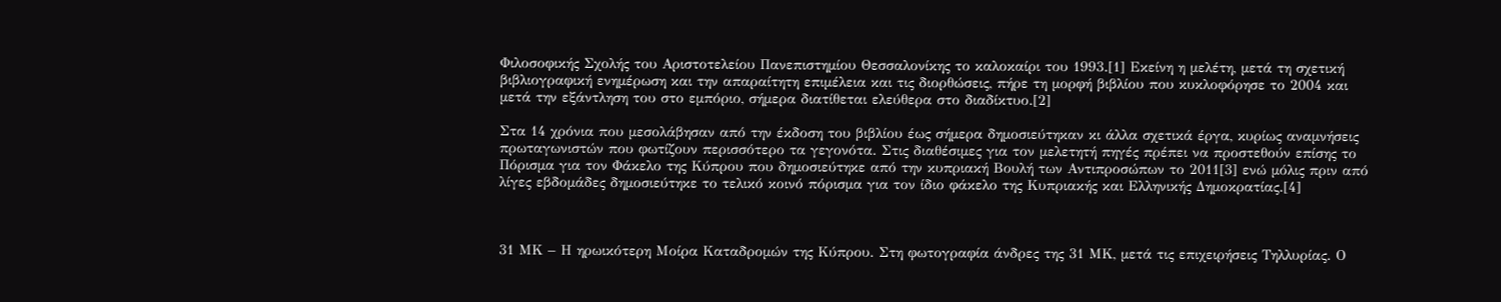Φιλοσοφικής Σχολής του Αριστοτελείου Πανεπιστημίου Θεσσαλονίκης το καλοκαίρι του 1993.[1] Εκείνη η μελέτη, μετά τη σχετική βιβλιογραφική ενημέρωση και την απαραίτητη επιμέλεια και τις διορθώσεις, πήρε τη μορφή βιβλίου που κυκλοφόρησε το 2004 και μετά την εξάντληση του στο εμπόριο, σήμερα διατίθεται ελεύθερα στο διαδίκτυο.[2]

Στα 14 χρόνια που μεσολάβησαν από την έκδοση του βιβλίου έως σήμερα δημοσιεύτηκαν κι άλλα σχετικά έργα, κυρίως αναμνήσεις πρωταγωνιστών που φωτίζουν περισσότερο τα γεγονότα. Στις διαθέσιμες για τον μελετητή πηγές πρέπει να προστεθούν επίσης το Πόρισμα για τον Φάκελο της Κύπρου που δημοσιεύτηκε από την κυπριακή Βουλή των Αντιπροσώπων το 2011[3] ενώ μόλις πριν από λίγες εβδομάδες δημοσιεύτηκε το τελικό κοινό πόρισμα για τον ίδιο φάκελο της Κυπριακής και Ελληνικής Δημοκρατίας.[4]



31 ΜΚ – Η ηρωικότερη Μοίρα Καταδρομών της Κύπρου. Στη φωτογραφία άνδρες της 31 ΜΚ, μετά τις επιχειρήσεις Τηλλυρίας. Ο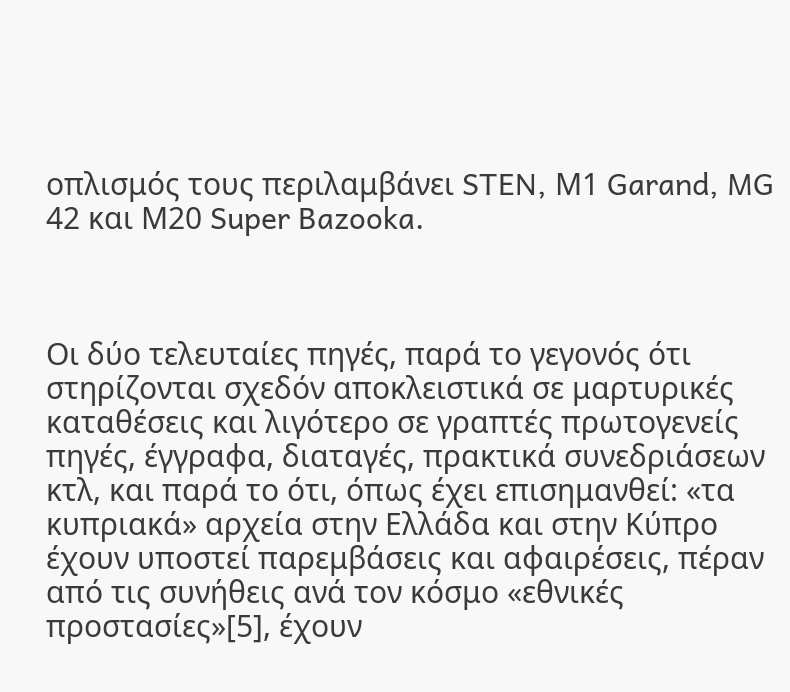οπλισμός τους περιλαμβάνει STEN, Μ1 Garand, MG 42 και Μ20 Super Bazooka.



Οι δύο τελευταίες πηγές, παρά το γεγονός ότι στηρίζονται σχεδόν αποκλειστικά σε μαρτυρικές καταθέσεις και λιγότερο σε γραπτές πρωτογενείς πηγές, έγγραφα, διαταγές, πρακτικά συνεδριάσεων κτλ, και παρά το ότι, όπως έχει επισημανθεί: «τα κυπριακά» αρχεία στην Ελλάδα και στην Κύπρο έχουν υποστεί παρεμβάσεις και αφαιρέσεις, πέραν από τις συνήθεις ανά τον κόσμο «εθνικές προστασίες»[5], έχουν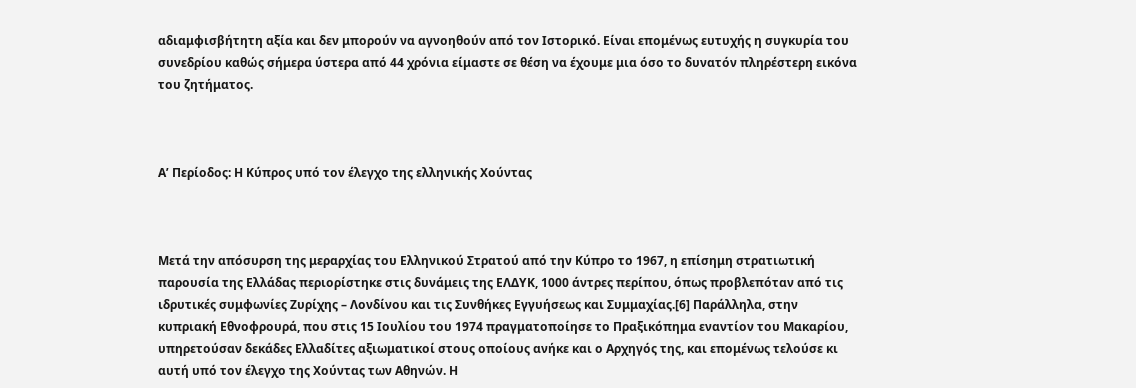αδιαμφισβήτητη αξία και δεν μπορούν να αγνοηθούν από τον Ιστορικό. Είναι επομένως ευτυχής η συγκυρία του συνεδρίου καθώς σήμερα ύστερα από 44 χρόνια είμαστε σε θέση να έχουμε μια όσο το δυνατόν πληρέστερη εικόνα του ζητήματος.



Α’ Περίοδος: Η Κύπρος υπό τον έλεγχο της ελληνικής Χούντας



Μετά την απόσυρση της μεραρχίας του Ελληνικού Στρατού από την Κύπρο το 1967, η επίσημη στρατιωτική παρουσία της Ελλάδας περιορίστηκε στις δυνάμεις της ΕΛΔΥΚ, 1000 άντρες περίπου, όπως προβλεπόταν από τις ιδρυτικές συμφωνίες Ζυρίχης – Λονδίνου και τις Συνθήκες Εγγυήσεως και Συμμαχίας.[6] Παράλληλα, στην κυπριακή Εθνοφρουρά, που στις 15 Ιουλίου του 1974 πραγματοποίησε το Πραξικόπημα εναντίον του Μακαρίου, υπηρετούσαν δεκάδες Ελλαδίτες αξιωματικοί στους οποίους ανήκε και ο Αρχηγός της, και επομένως τελούσε κι αυτή υπό τον έλεγχο της Χούντας των Αθηνών. Η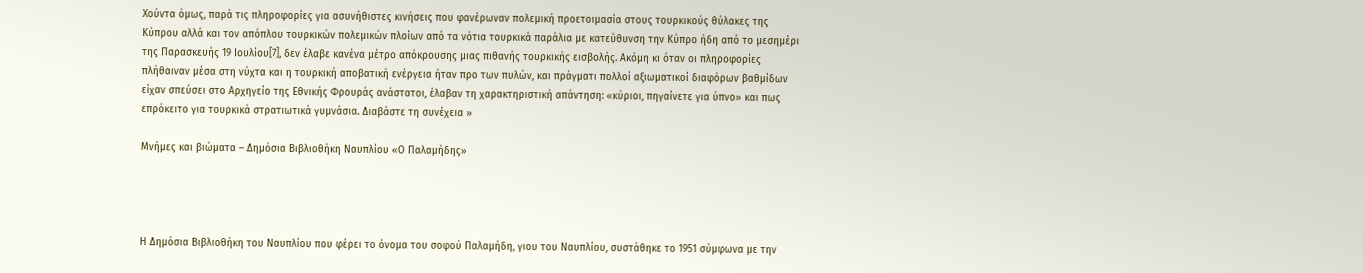Χούντα όμως, παρά τις πληροφορίες για ασυνήθιστες κινήσεις που φανέρωναν πολεμική προετοιμασία στους τουρκικούς θύλακες της Κύπρου αλλά και τον απόπλου τουρκικών πολεμικών πλοίων από τα νότια τουρκικά παράλια με κατεύθυνση την Κύπρο ήδη από το μεσημέρι της Παρασκευής 19 Ιουλίου[7], δεν έλαβε κανένα μέτρο απόκρουσης μιας πιθανής τουρκικής εισβολής. Ακόμη κι όταν οι πληροφορίες πλήθαιναν μέσα στη νύχτα και η τουρκική αποβατική ενέργεια ήταν προ των πυλών, και πράγματι πολλοί αξιωματικοί διαφόρων βαθμίδων είχαν σπεύσει στο Αρχηγείο της Εθνικής Φρουράς ανάστατοι, έλαβαν τη χαρακτηριστική απάντηση: «κύριοι, πηγαίνετε για ύπνο» και πως επρόκειτο για τουρκικά στρατιωτικά γυμνάσια. Διαβάστε τη συνέχεια »

Μνήμες και βιώματα – Δημόσια Βιβλιοθήκη Ναυπλίου «Ο Παλαμήδης»




Η Δημόσια Βιβλιοθήκη του Ναυπλίου που φέρει το όνομα του σοφού Παλαμήδη, γιου του Ναυπλίου, συστάθηκε το 1951 σύμφωνα με την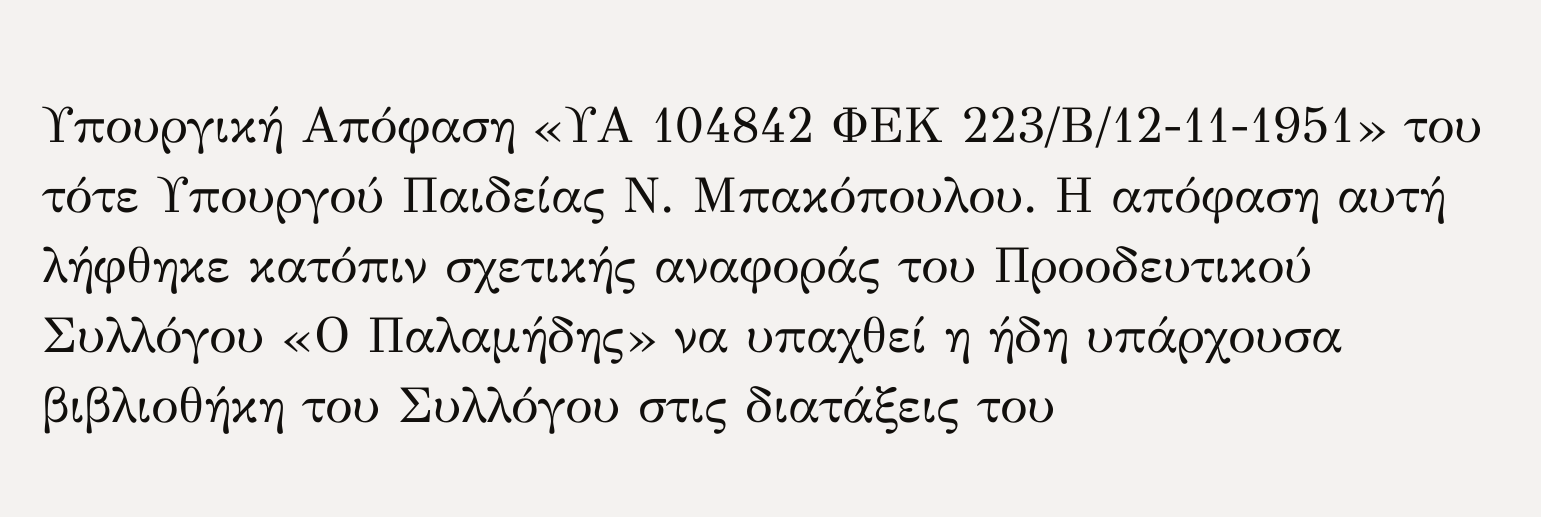Υπουργική Απόφαση «ΥΑ 104842 ΦΕΚ 223/Β/12-11-1951» του τότε Υπουργού Παιδείας Ν. Μπακόπουλου. Η απόφαση αυτή λήφθηκε κατόπιν σχετικής αναφοράς του Προοδευτικού Συλλόγου «Ο Παλαμήδης» να υπαχθεί η ήδη υπάρχουσα βιβλιοθήκη του Συλλόγου στις διατάξεις του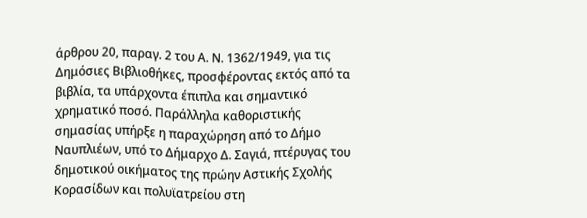άρθρου 20, παραγ. 2 του Α. Ν. 1362/1949, για τις Δημόσιες Βιβλιοθήκες, προσφέροντας εκτός από τα βιβλία, τα υπάρχοντα έπιπλα και σημαντικό χρηματικό ποσό. Παράλληλα καθοριστικής σημασίας υπήρξε η παραχώρηση από το Δήμο Ναυπλιέων, υπό το Δήμαρχο Δ. Σαγιά, πτέρυγας του δημοτικού οικήματος της πρώην Αστικής Σχολής Κορασίδων και πολυϊατρείου στη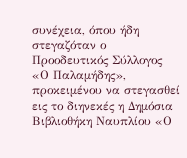συνέχεια, όπου ήδη στεγαζόταν ο Προοδευτικός Σύλλογος «Ο Παλαμήδης», προκειμένου να στεγασθεί εις το διηνεκές η Δημόσια Βιβλιοθήκη Ναυπλίου «Ο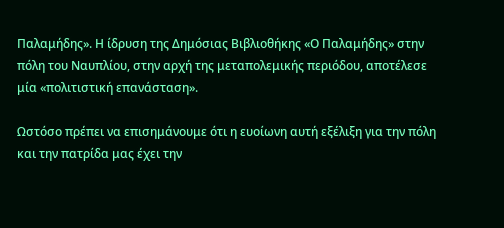Παλαμήδης». Η ίδρυση της Δημόσιας Βιβλιοθήκης «Ο Παλαμήδης» στην πόλη του Ναυπλίου, στην αρχή της μεταπολεμικής περιόδου, αποτέλεσε μία «πολιτιστική επανάσταση».

Ωστόσο πρέπει να επισημάνουμε ότι η ευοίωνη αυτή εξέλιξη για την πόλη και την πατρίδα μας έχει την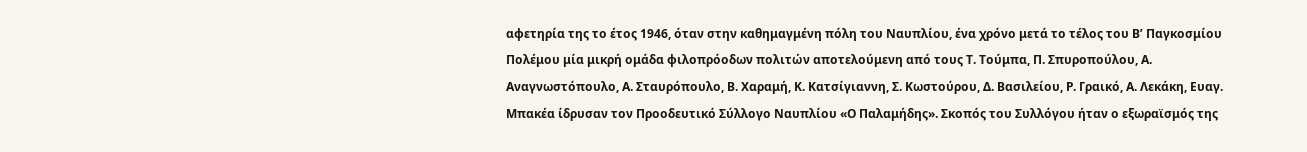αφετηρία της το έτος 1946, όταν στην καθημαγμένη πόλη του Ναυπλίου, ένα χρόνο μετά το τέλος του Β’ Παγκοσμίου Πολέμου μία μικρή ομάδα φιλοπρόοδων πολιτών αποτελούμενη από τους Τ. Τούμπα, Π. Σπυροπούλου, Α. Αναγνωστόπουλο, Α. Σταυρόπουλο, Β. Χαραμή, Κ. Κατσίγιαννη, Σ. Κωστούρου, Δ. Βασιλείου, Ρ. Γραικό, Α. Λεκάκη, Ευαγ. Μπακέα ίδρυσαν τον Προοδευτικό Σύλλογο Ναυπλίου «Ο Παλαμήδης». Σκοπός του Συλλόγου ήταν ο εξωραϊσμός της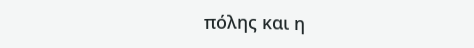πόλης και η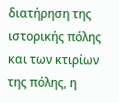διατήρηση της ιστορικής πόλης και των κτιρίων της πόλης, η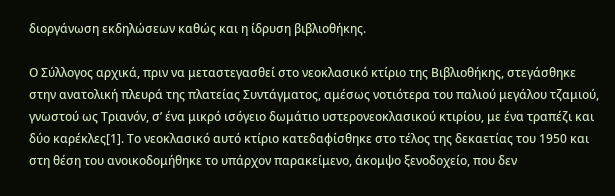διοργάνωση εκδηλώσεων καθώς και η ίδρυση βιβλιοθήκης.

Ο Σύλλογος αρχικά, πριν να μεταστεγασθεί στο νεοκλασικό κτίριο της Βιβλιοθήκης, στεγάσθηκε στην ανατολική πλευρά της πλατείας Συντάγματος, αμέσως νοτιότερα του παλιού μεγάλου τζαμιού, γνωστού ως Τριανόν, σ’ ένα μικρό ισόγειο δωμάτιο υστερονεοκλασικού κτιρίου, με ένα τραπέζι και δύο καρέκλες[1]. Το νεοκλασικό αυτό κτίριο κατεδαφίσθηκε στο τέλος της δεκαετίας του 1950 και στη θέση του ανοικοδομήθηκε το υπάρχον παρακείμενο, άκομψο ξενοδοχείο, που δεν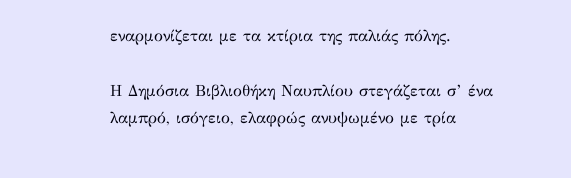εναρμονίζεται με τα κτίρια της παλιάς πόλης.

Η Δημόσια Βιβλιοθήκη Ναυπλίου στεγάζεται σ’ ένα λαμπρό, ισόγειο, ελαφρώς ανυψωμένο με τρία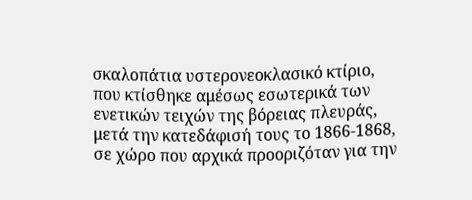σκαλοπάτια υστερονεοκλασικό κτίριο, που κτίσθηκε αμέσως εσωτερικά των ενετικών τειχών της βόρειας πλευράς, μετά την κατεδάφισή τους το 1866-1868, σε χώρο που αρχικά προοριζόταν για την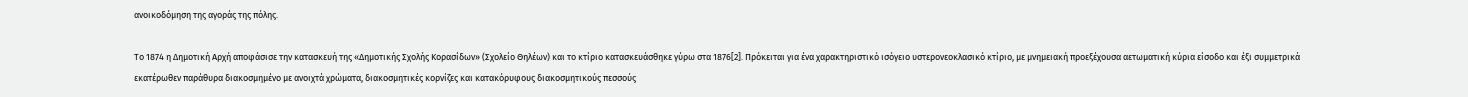ανοικοδόμηση της αγοράς της πόλης.

Το 1874 η Δημοτική Αρχή αποφάσισε την κατασκευή της «Δημοτικής Σχολής Κορασίδων» (Σχολείο Θηλέων) και το κτίριο κατασκευάσθηκε γύρω στα 1876[2]. Πρόκειται για ένα χαρακτηριστικό ισόγειο υστερονεοκλασικό κτίριο, με μνημειακή προεξέχουσα αετωματική κύρια είσοδο και έξι συμμετρικά εκατέρωθεν παράθυρα διακοσμημένο με ανοιχτά χρώματα, διακοσμητικές κορνίζες και κατακόρυφους διακοσμητικούς πεσσούς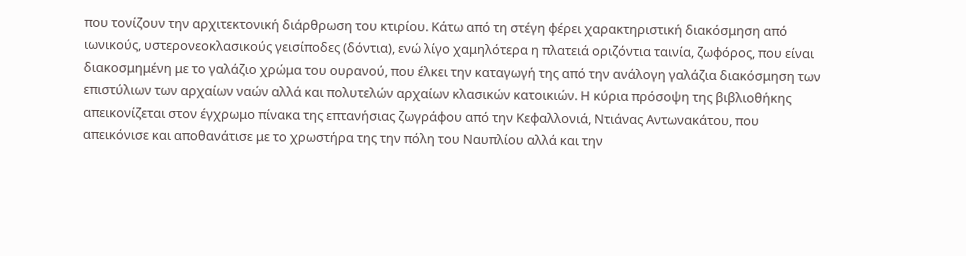που τονίζουν την αρχιτεκτονική διάρθρωση του κτιρίου. Κάτω από τη στέγη φέρει χαρακτηριστική διακόσμηση από ιωνικούς, υστερονεοκλασικούς γεισίποδες (δόντια), ενώ λίγο χαμηλότερα η πλατειά οριζόντια ταινία, ζωφόρος, που είναι διακοσμημένη με το γαλάζιο χρώμα του ουρανού, που έλκει την καταγωγή της από την ανάλογη γαλάζια διακόσμηση των επιστύλιων των αρχαίων ναών αλλά και πολυτελών αρχαίων κλασικών κατοικιών. Η κύρια πρόσοψη της βιβλιοθήκης απεικονίζεται στον έγχρωμο πίνακα της επτανήσιας ζωγράφου από την Κεφαλλονιά, Ντιάνας Αντωνακάτου, που απεικόνισε και αποθανάτισε με το χρωστήρα της την πόλη του Ναυπλίου αλλά και την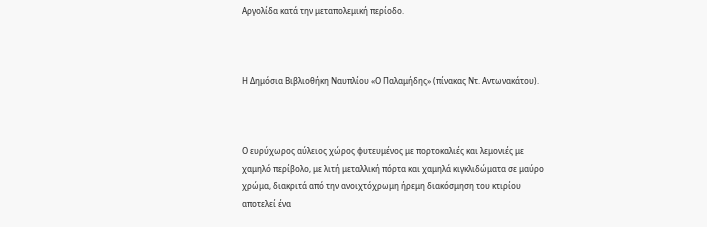Αργολίδα κατά την μεταπολεμική περίοδο.



Η Δημόσια Βιβλιοθήκη Ναυπλίου «Ο Παλαμήδης» (πίνακας Ντ. Αντωνακάτου).



Ο ευρύχωρος αύλειος χώρος φυτευμένος με πορτοκαλιές και λεμονιές με χαμηλό περίβολο, με λιτή μεταλλική πόρτα και χαμηλά κιγκλιδώματα σε μαύρο χρώμα, διακριτά από την ανοιχτόχρωμη ήρεμη διακόσμηση του κτιρίου αποτελεί ένα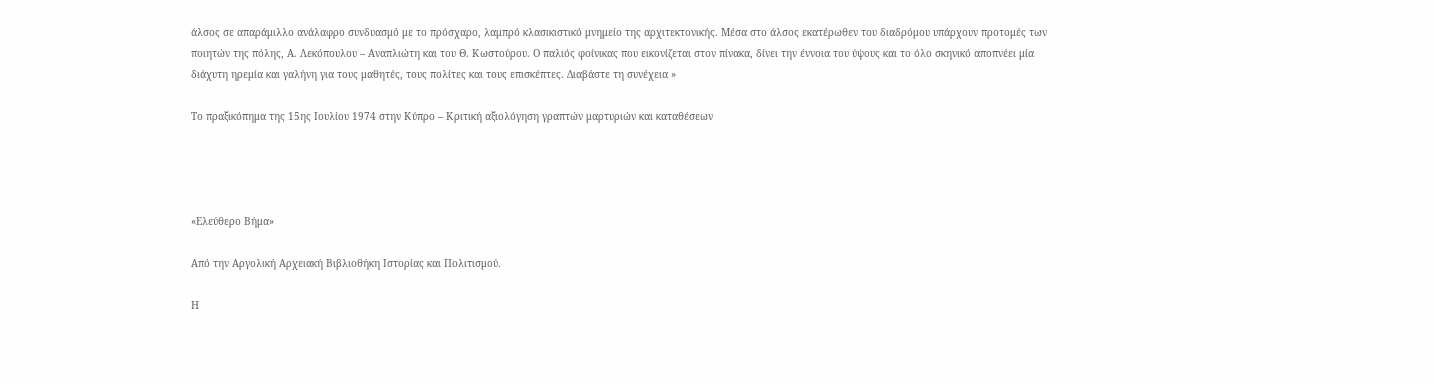άλσος σε απαράμιλλο ανάλαφρο συνδυασμό με το πρόσχαρο, λαμπρό κλασικιστικό μνημείο της αρχιτεκτονικής. Μέσα στο άλσος εκατέρωθεν του διαδρόμου υπάρχουν προτομές των ποιητών της πόλης, Α. Λεκόπουλου – Αναπλιώτη και του Θ. Κωστούρου. Ο παλιός φοίνικας που εικονίζεται στον πίνακα, δίνει την έννοια του ύψους και το όλο σκηνικό αποπνέει μία διάχυτη ηρεμία και γαλήνη για τους μαθητές, τους πολίτες και τους επισκέπτες. Διαβάστε τη συνέχεια »

Το πραξικόπημα της 15ης Ιουλίου 1974 στην Κύπρο – Κριτική αξιολόγηση γραπτών μαρτυριών και καταθέσεων




«Ελεύθερο Βήμα»

Από την Αργολική Αρχειακή Βιβλιοθήκη Ιστορίας και Πολιτισμού.

Η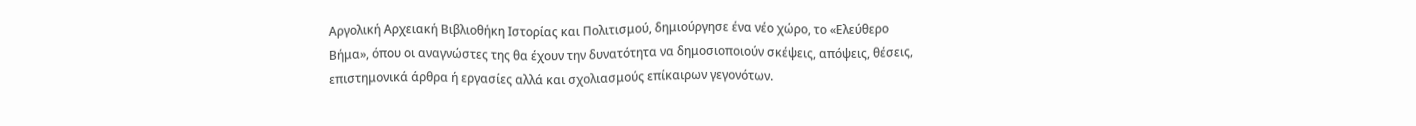Αργολική Αρχειακή Βιβλιοθήκη Ιστορίας και Πολιτισμού, δημιούργησε ένα νέο χώρο, το «Ελεύθερο Βήμα», όπου οι αναγνώστες της θα έχουν την δυνατότητα να δημοσιοποιούν σκέψεις, απόψεις, θέσεις, επιστημονικά άρθρα ή εργασίες αλλά και σχολιασμούς επίκαιρων γεγονότων.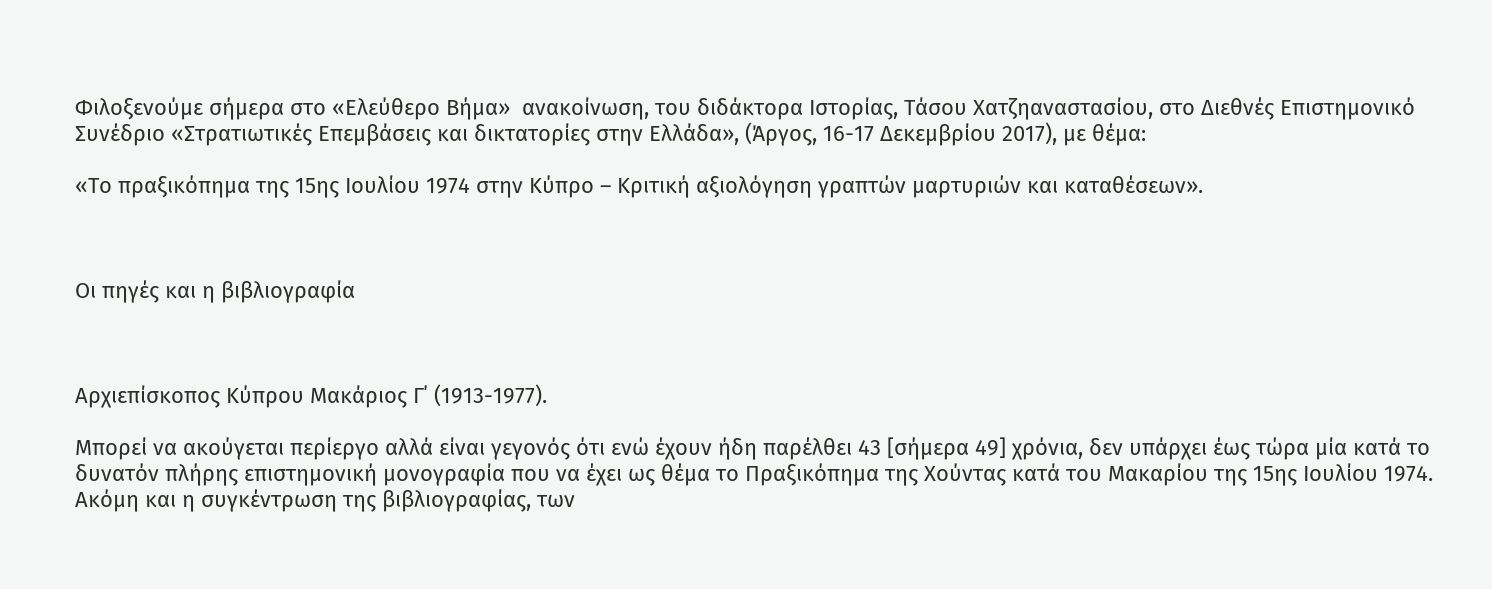Φιλοξενούμε σήμερα στο «Ελεύθερο Βήμα»  ανακοίνωση, του διδάκτορα Ιστορίας, Τάσου Χατζηαναστασίου, στο Διεθνές Επιστημονικό Συνέδριο «Στρατιωτικές Επεμβάσεις και δικτατορίες στην Ελλάδα», (Άργος, 16-17 Δεκεμβρίου 2017), με θέμα:

«Το πραξικόπημα της 15ης Ιουλίου 1974 στην Κύπρο – Κριτική αξιολόγηση γραπτών μαρτυριών και καταθέσεων».



Οι πηγές και η βιβλιογραφία



Αρχιεπίσκοπος Κύπρου Μακάριος Γ΄ (1913-1977).

Μπορεί να ακούγεται περίεργο αλλά είναι γεγονός ότι ενώ έχουν ήδη παρέλθει 43 [σήμερα 49] χρόνια, δεν υπάρχει έως τώρα μία κατά το δυνατόν πλήρης επιστημονική μονογραφία που να έχει ως θέμα το Πραξικόπημα της Χούντας κατά του Μακαρίου της 15ης Ιουλίου 1974. Ακόμη και η συγκέντρωση της βιβλιογραφίας, των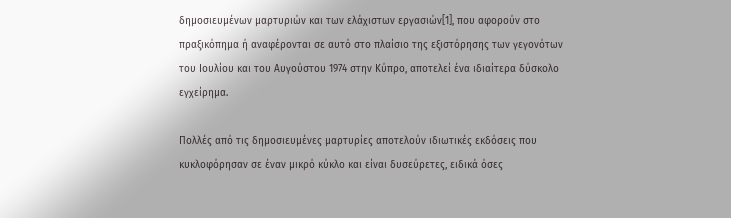δημοσιευμένων μαρτυριών και των ελάχιστων εργασιών[1], που αφορούν στο πραξικόπημα ή αναφέρονται σε αυτό στο πλαίσιο της εξιστόρησης των γεγονότων του Ιουλίου και του Αυγούστου 1974 στην Κύπρο, αποτελεί ένα ιδιαίτερα δύσκολο εγχείρημα.

Πολλές από τις δημοσιευμένες μαρτυρίες αποτελούν ιδιωτικές εκδόσεις που κυκλοφόρησαν σε έναν μικρό κύκλο και είναι δυσεύρετες, ειδικά όσες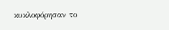κυκλοφόρησαν το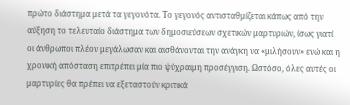πρώτο διάστημα μετά τα γεγονότα. Το γεγονός αντισταθμίζεται κάπως από την αύξηση το τελευταίο διάστημα των δημοσιεύσεων σχετικών μαρτυριών, ίσως γιατί οι άνθρωποι πλέον μεγάλωσαν και αισθάνονται την ανάγκη να «μιλήσουν» ενώ και η χρονική απόσταση επιτρέπει μία πιο ψύχραιμη προσέγγιση. Ωστόσο, όλες αυτές οι μαρτυρίες θα πρέπει να εξεταστούν κριτικά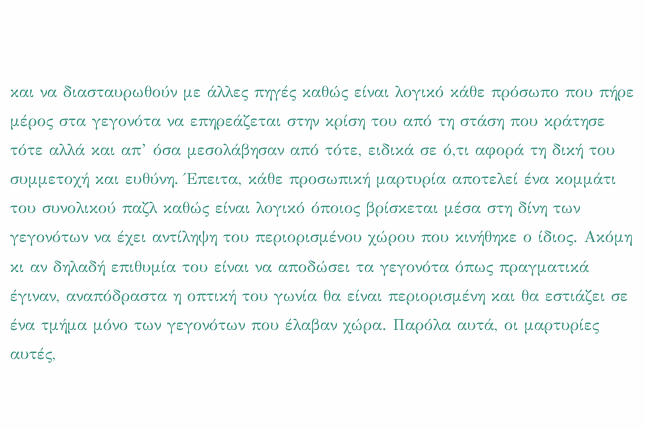και να διασταυρωθούν με άλλες πηγές καθώς είναι λογικό κάθε πρόσωπο που πήρε μέρος στα γεγονότα να επηρεάζεται στην κρίση του από τη στάση που κράτησε τότε αλλά και απ’ όσα μεσολάβησαν από τότε, ειδικά σε ό,τι αφορά τη δική του συμμετοχή και ευθύνη. Έπειτα, κάθε προσωπική μαρτυρία αποτελεί ένα κομμάτι του συνολικού παζλ καθώς είναι λογικό όποιος βρίσκεται μέσα στη δίνη των γεγονότων να έχει αντίληψη του περιορισμένου χώρου που κινήθηκε ο ίδιος. Ακόμη κι αν δηλαδή επιθυμία του είναι να αποδώσει τα γεγονότα όπως πραγματικά έγιναν, αναπόδραστα η οπτική του γωνία θα είναι περιορισμένη και θα εστιάζει σε ένα τμήμα μόνο των γεγονότων που έλαβαν χώρα. Παρόλα αυτά, οι μαρτυρίες αυτές,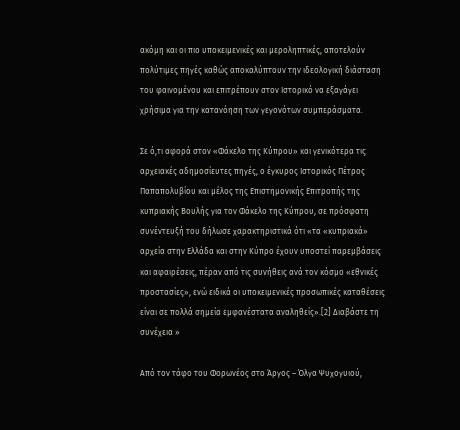ακόμη και οι πιο υποκειμενικές και μεροληπτικές, αποτελούν πολύτιμες πηγές καθώς αποκαλύπτουν την ιδεολογική διάσταση του φαινομένου και επιτρέπουν στον Ιστορικό να εξαγάγει χρήσιμα για την κατανόηση των γεγονότων συμπεράσματα.

Σε ό,τι αφορά στον «Φάκελο της Κύπρου» και γενικότερα τις αρχειακές αδημοσίευτες πηγές, ο έγκυρος Ιστορικός Πέτρος Παπαπολυβίου και μέλος της Επιστημονικής Επιτροπής της κυπριακής Βουλής για τον Φάκελο της Κύπρου, σε πρόσφατη συνέντευξή του δήλωσε χαρακτηριστικά ότι «τα «κυπριακά» αρχεία στην Ελλάδα και στην Κύπρο έχουν υποστεί παρεμβάσεις και αφαιρέσεις, πέραν από τις συνήθεις ανά τον κόσμο «εθνικές προστασίες», ενώ ειδικά οι υποκειμενικές προσωπικές καταθέσεις είναι σε πολλά σημεία εμφανέστατα αναληθείς».[2] Διαβάστε τη συνέχεια »

Από τον τάφο του Φορωνέος στο Άργος – Όλγα Ψυχογυιού,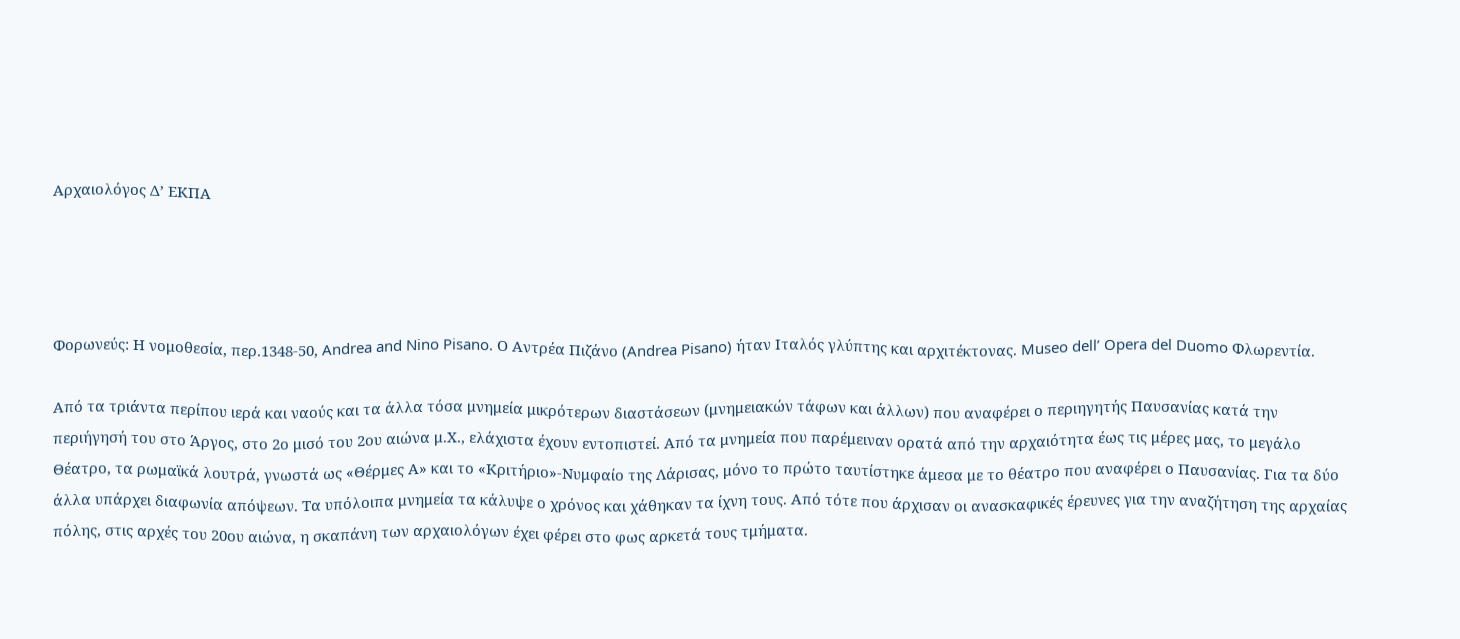Αρχαιολόγος Δ’ ΕΚΠΑ




Φορωνεύς: Η νομοθεσία, περ.1348-50, Andrea and Nino Pisano. Ο Αντρέα Πιζάνο (Andrea Pisano) ήταν Ιταλός γλύπτης και αρχιτέκτονας. Museo dell’ Opera del Duomo Φλωρεντία.

Από τα τριάντα περίπου ιερά και ναούς και τα άλλα τόσα μνημεία μικρότερων διαστάσεων (μνημειακών τάφων και άλλων) που αναφέρει ο περιηγητής Παυσανίας κατά την περιήγησή του στο Άργος, στο 2ο μισό του 2ου αιώνα μ.Χ., ελάχιστα έχουν εντοπιστεί. Από τα μνημεία που παρέμειναν ορατά από την αρχαιότητα έως τις μέρες μας, το μεγάλο Θέατρο, τα ρωμαϊκά λουτρά, γνωστά ως «Θέρμες Α» και το «Κριτήριο»-Νυμφαίο της Λάρισας, μόνο το πρώτο ταυτίστηκε άμεσα με το θέατρο που αναφέρει ο Παυσανίας. Για τα δύο άλλα υπάρχει διαφωνία απόψεων. Τα υπόλοιπα μνημεία τα κάλυψε ο χρόνος και χάθηκαν τα ίχνη τους. Από τότε που άρχισαν οι ανασκαφικές έρευνες για την αναζήτηση της αρχαίας πόλης, στις αρχές του 20ου αιώνα, η σκαπάνη των αρχαιολόγων έχει φέρει στο φως αρκετά τους τμήματα.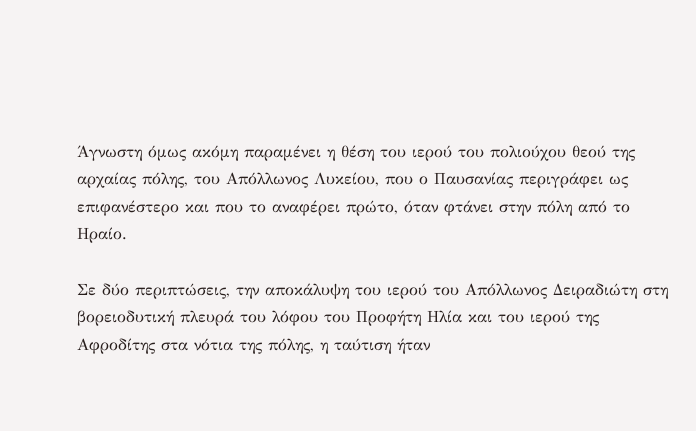Άγνωστη όμως ακόμη παραμένει η θέση του ιερού του πολιούχου θεού της αρχαίας πόλης, του Απόλλωνος Λυκείου, που ο Παυσανίας περιγράφει ως επιφανέστερο και που το αναφέρει πρώτο, όταν φτάνει στην πόλη από το Ηραίο.

Σε δύο περιπτώσεις, την αποκάλυψη του ιερού του Απόλλωνος Δειραδιώτη στη βορειοδυτική πλευρά του λόφου του Προφήτη Ηλία και του ιερού της Αφροδίτης στα νότια της πόλης, η ταύτιση ήταν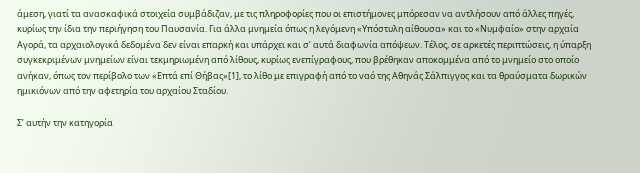άμεση, γιατί τα ανασκαφικά στοιχεία συμβάδιζαν, με τις πληροφορίες που οι επιστήμονες μπόρεσαν να αντλήσουν από άλλες πηγές, κυρίως την ίδια την περιήγηση του Παυσανία. Για άλλα μνημεία όπως η λεγόμενη «Υπόστυλη αίθουσα» και το «Νυμφαίο» στην αρχαία Αγορά, τα αρχαιολογικά δεδομένα δεν είναι επαρκή και υπάρχει και σ’ αυτά διαφωνία απόψεων. Τέλος, σε αρκετές περιπτώσεις, η ύπαρξη συγκεκριμένων μνημείων είναι τεκμηριωμένη από λίθους, κυρίως ενεπίγραφους, που βρέθηκαν αποκομμένα από το μνημείο στο οποίο ανήκαν, όπως τον περίβολο των «Επτά επί Θήβας»[1], το λίθο με επιγραφή από το ναό της Αθηνάς Σάλπιγγος και τα θραύσματα δωρικών ημικιόνων από την αφετηρία του αρχαίου Σταδίου.

Σ’ αυτήν την κατηγορία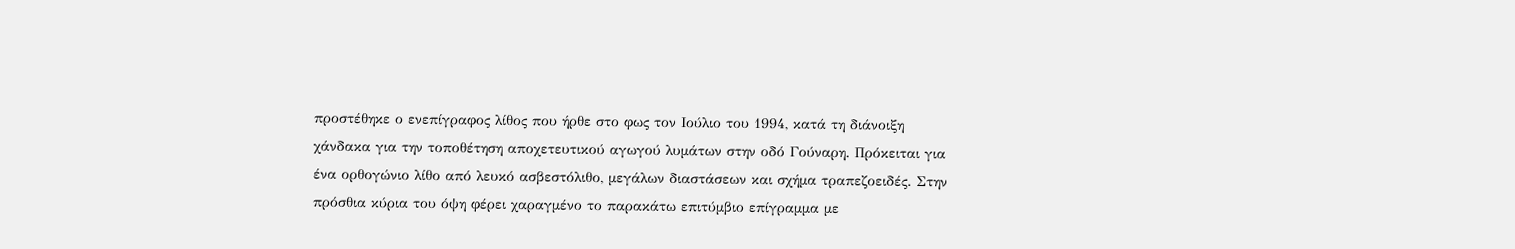προστέθηκε ο ενεπίγραφος λίθος που ήρθε στο φως τον Ιούλιο του 1994, κατά τη διάνοιξη χάνδακα για την τοποθέτηση αποχετευτικού αγωγού λυμάτων στην οδό Γούναρη. Πρόκειται για ένα ορθογώνιο λίθο από λευκό ασβεστόλιθο, μεγάλων διαστάσεων και σχήμα τραπεζοειδές. Στην πρόσθια κύρια του όψη φέρει χαραγμένο το παρακάτω επιτύμβιο επίγραμμα με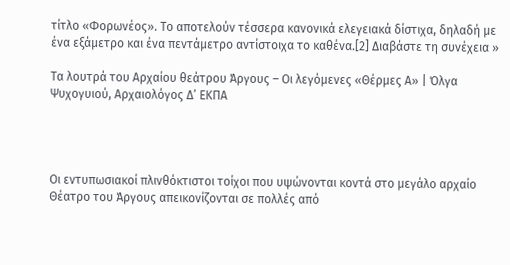τίτλο «Φορωνέος». Το αποτελούν τέσσερα κανονικά ελεγειακά δίστιχα, δηλαδή με ένα εξάμετρο και ένα πεντάμετρο αντίστοιχα το καθένα.[2] Διαβάστε τη συνέχεια »

Τα λουτρά του Αρχαίου θεάτρου Άργους – Οι λεγόμενες «Θέρμες Α» | Όλγα Ψυχογυιού, Αρχαιολόγος Δ’ ΕΚΠΑ




Οι εντυπωσιακοί πλινθόκτιστοι τοίχοι που υψώνονται κοντά στο μεγάλο αρχαίο Θέατρο του Άργους απεικονίζονται σε πολλές από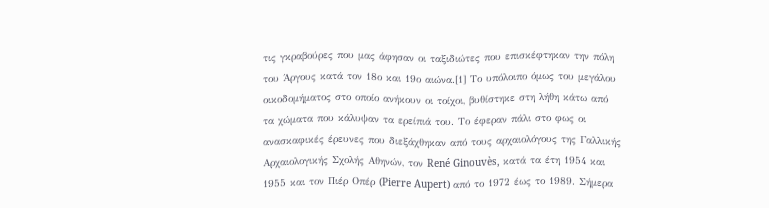τις γκραβούρες που μας άφησαν οι ταξιδιώτες που επισκέφτηκαν την πόλη του Άργους κατά τον 18ο και 19ο αιώνα.[1] Το υπόλοιπο όμως του μεγάλου οικοδομήματος στο οποίο ανήκουν οι τοίχοι, βυθίστηκε στη λήθη κάτω από τα χώματα που κάλυψαν τα ερείπιά του. Το έφεραν πάλι στο φως οι ανασκαφικές έρευνες που διεξάχθηκαν από τους αρχαιολόγους της Γαλλικής Αρχαιολογικής Σχολής Αθηνών, τον René Ginouvès, κατά τα έτη 1954 και 1955 και τον Πιέρ Οπέρ (Pierre Aupert) από το 1972 έως το 1989. Σήμερα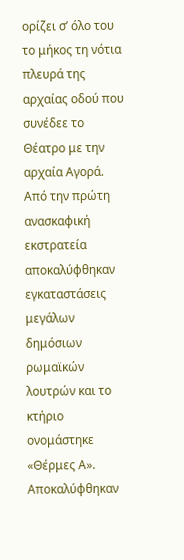ορίζει σ’ όλο του το μήκος τη νότια πλευρά της αρχαίας οδού που συνέδεε το Θέατρο με την αρχαία Αγορά. Από την πρώτη ανασκαφική εκστρατεία αποκαλύφθηκαν εγκαταστάσεις μεγάλων δημόσιων ρωμαϊκών λουτρών και το κτήριο ονομάστηκε «Θέρμες Α». Αποκαλύφθηκαν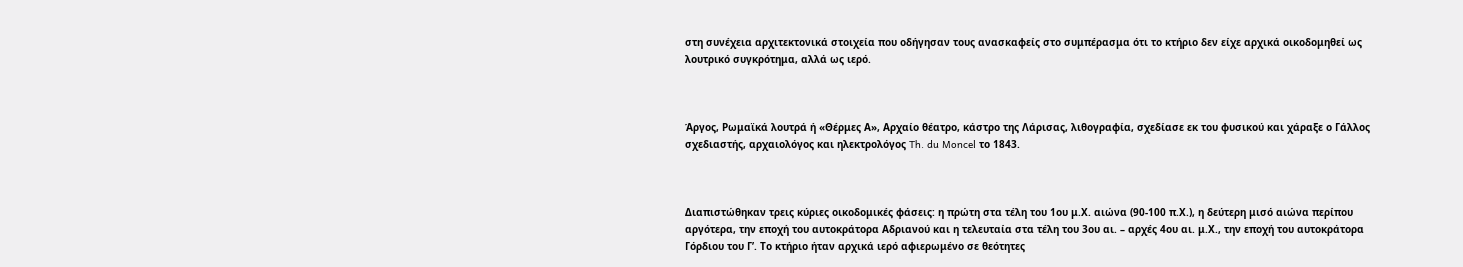στη συνέχεια αρχιτεκτονικά στοιχεία που οδήγησαν τους ανασκαφείς στο συμπέρασμα ότι το κτήριο δεν είχε αρχικά οικοδομηθεί ως λουτρικό συγκρότημα, αλλά ως ιερό.



Άργος, Ρωμαϊκά λουτρά ή «Θέρμες Α», Αρχαίο θέατρο, κάστρο της Λάρισας, λιθογραφία, σχεδίασε εκ του φυσικού και χάραξε ο Γάλλος σχεδιαστής, αρχαιολόγος και ηλεκτρολόγος Th. du Moncel το 1843.



Διαπιστώθηκαν τρεις κύριες οικοδομικές φάσεις: η πρώτη στα τέλη του 1ου μ.Χ. αιώνα (90-100 π.Χ.), η δεύτερη μισό αιώνα περίπου αργότερα, την εποχή του αυτοκράτορα Αδριανού και η τελευταία στα τέλη του 3ου αι. – αρχές 4ου αι. μ.Χ., την εποχή του αυτοκράτορα Γόρδιου του Γ’. Το κτήριο ήταν αρχικά ιερό αφιερωμένο σε θεότητες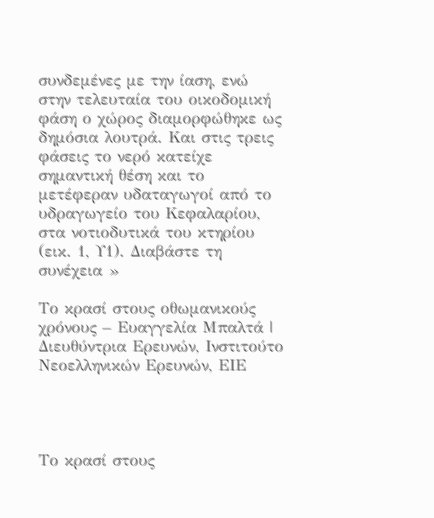συνδεμένες με την ίαση, ενώ στην τελευταία του οικοδομική φάση ο χώρος διαμορφώθηκε ως δημόσια λουτρά. Και στις τρεις φάσεις το νερό κατείχε σημαντική θέση και το μετέφεραν υδαταγωγοί από το υδραγωγείο του Κεφαλαρίου, στα νοτιοδυτικά του κτηρίου (εικ. 1, Υ1). Διαβάστε τη συνέχεια »

Το κρασί στους οθωμανικούς χρόνους – Ευαγγελία Μπαλτά | Διευθύντρια Ερευνών, Ινστιτούτο Νεοελληνικών Ερευνών, ΕΙΕ




Το κρασί στους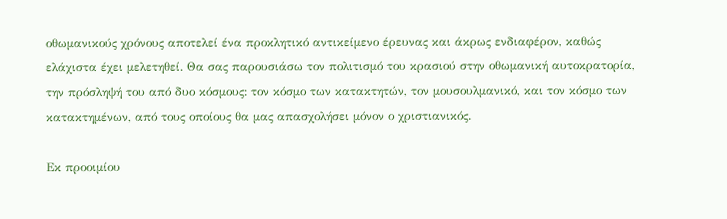οθωμανικούς χρόνους αποτελεί ένα προκλητικό αντικείμενο έρευνας και άκρως ενδιαφέρον, καθώς ελάχιστα έχει μελετηθεί. Θα σας παρουσιάσω τον πολιτισμό του κρασιού στην οθωμανική αυτοκρατορία, την πρόσληψή του από δυο κόσμους: τον κόσμο των κατακτητών, τον μουσουλμανικό, και τον κόσμο των κατακτημένων, από τους οποίους θα μας απασχολήσει μόνον ο χριστιανικός.

Εκ προοιμίου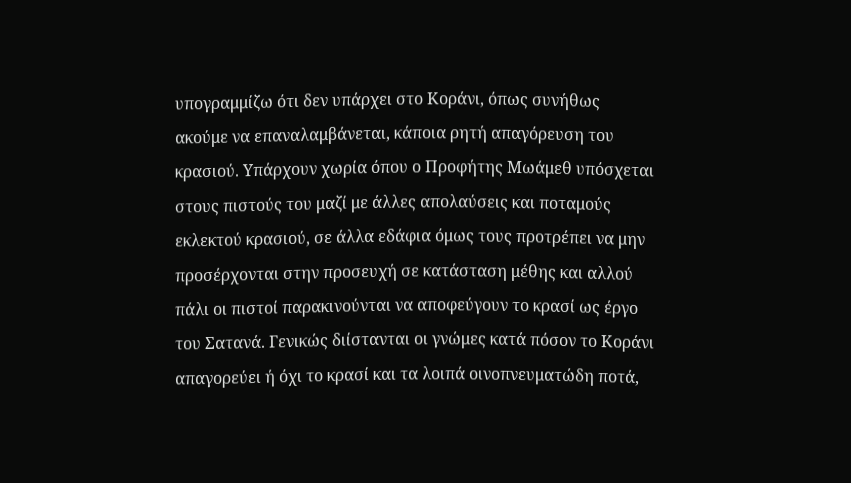υπογραμμίζω ότι δεν υπάρχει στο Κοράνι, όπως συνήθως ακούμε να επαναλαμβάνεται, κάποια ρητή απαγόρευση του κρασιού. Υπάρχουν χωρία όπου ο Προφήτης Μωάμεθ υπόσχεται στους πιστούς του μαζί με άλλες απολαύσεις και ποταμούς εκλεκτού κρασιού, σε άλλα εδάφια όμως τους προτρέπει να μην προσέρχονται στην προσευχή σε κατάσταση μέθης και αλλού πάλι οι πιστοί παρακινούνται να αποφεύγουν το κρασί ως έργο του Σατανά. Γενικώς διίστανται οι γνώμες κατά πόσον το Κοράνι απαγορεύει ή όχι το κρασί και τα λοιπά οινοπνευματώδη ποτά,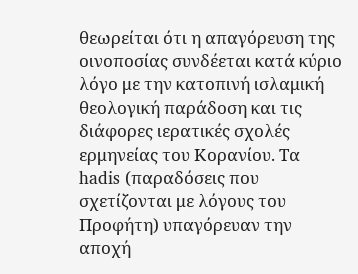θεωρείται ότι η απαγόρευση της οινοποσίας συνδέεται κατά κύριο λόγο με την κατοπινή ισλαμική θεολογική παράδοση και τις διάφορες ιερατικές σχολές ερμηνείας του Κορανίου. Τα hadis (παραδόσεις που σχετίζονται με λόγους του Προφήτη) υπαγόρευαν την αποχή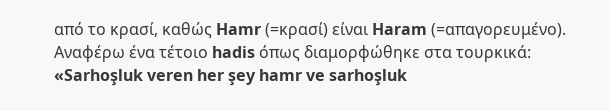από το κρασί, καθώς Hamr (=κρασί) είναι Haram (=απαγορευμένο). Αναφέρω ένα τέτοιο hadis όπως διαμορφώθηκε στα τουρκικά: «Sarhoşluk veren her şey hamr ve sarhoşluk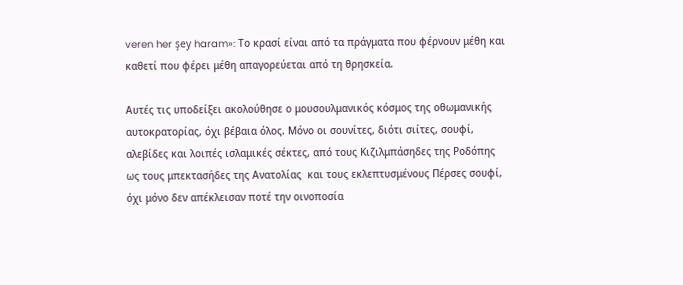veren her şey haram»: Το κρασί είναι από τα πράγματα που φέρνουν μέθη και καθετί που φέρει μέθη απαγορεύεται από τη θρησκεία.

Αυτές τις υποδείξει ακολούθησε ο μουσουλμανικός κόσμος της οθωμανικής αυτοκρατορίας, όχι βέβαια όλος. Μόνο οι σουνίτες, διότι σιίτες, σουφί, αλεβίδες και λοιπές ισλαμικές σέκτες, από τους Κιζιλμπάσηδες της Ροδόπης ως τους μπεκτασήδες της Ανατολίας  και τους εκλεπτυσμένους Πέρσες σουφί, όχι μόνο δεν απέκλεισαν ποτέ την οινοποσία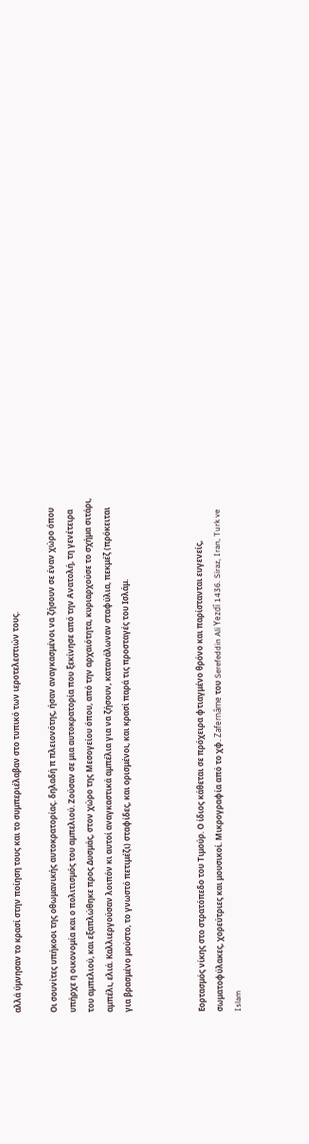αλλά ύμνησαν το κρασί στην ποίηση τους και το συμπεριέλαβαν στο τυπικό των ιεροτελεστιών τους.

Οι σουνίτες υπήκοοι της οθωμανικής αυτοκρατορίας. δηλαδή π πλειονότης, ήσαν αναγκασμένοι να ζήσουν σε έναν χώρο όπου υπήρχε η οικονομία και ο πολιτισμός του αμπελιού. Ζούσαν σε μια αυτοκρατορία που ξεκίνησε από την Ανατολή, τη γενέτειρα του αμπελιού, και εξαπλώθηκε προς Δυσμάς, στον χώρο της Μεσογείου όπου, από την αρχαιότητα, κυριαρχούσε το σχήμα σιτάρι, αμπέλι, ελιά. Καλλιεργούσαν λοιπόν κι αυτοί αναγκαστικά αμπέλια για να ζήσουν, κατανάλωναν σταφύλια, πεκμέζ (πρόκειται για βρασμένο μούστο, το γνωστό πετιμέζι) σταφίδες, και ορισμένοι, και κρασί παρά τις προσταγές του Ισλάμ.



Εορτασμός νίκης στο στρατόπεδο του Τιμούρ. Ο ίδιος κάθεται σε πρόχειρα φτιαγμένο θρόνο και παρίστανται ευγενείς, σωματοφύλακες, χορεύτριες και μουσικοί. Μικρογραφία από το χφ. Zafernâme του Serefeddin Ali Yezdî 1436. Siraz, Iran, Turk ve Islam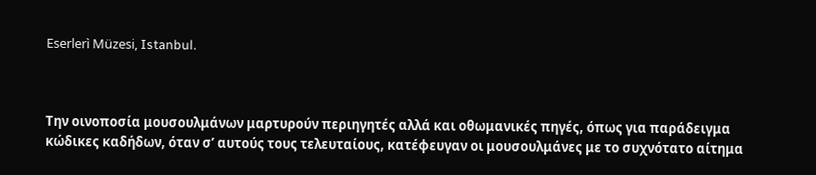Eserlerì Müzesi, Istanbul.



Την οινοποσία μουσουλμάνων μαρτυρούν περιηγητές αλλά και οθωμανικές πηγές, όπως για παράδειγμα κώδικες καδήδων, όταν σ’ αυτούς τους τελευταίους, κατέφευγαν οι μουσουλμάνες με το συχνότατο αίτημα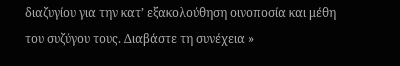διαζυγίου για την κατ’ εξακολούθηση οινοποσία και μέθη του συζύγου τους. Διαβάστε τη συνέχεια »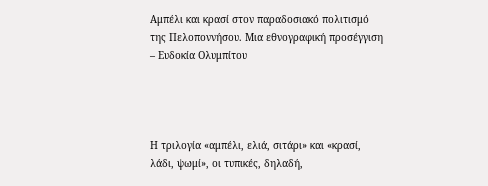Αμπέλι και κρασί στον παραδοσιακό πολιτισμό της Πελοποννήσου. Μια εθνογραφική προσέγγιση – Ευδοκία Ολυμπίτου




Η τριλογία «αμπέλι, ελιά, σιτάρι» και «κρασί, λάδι, ψωμί», οι τυπικές, δηλαδή,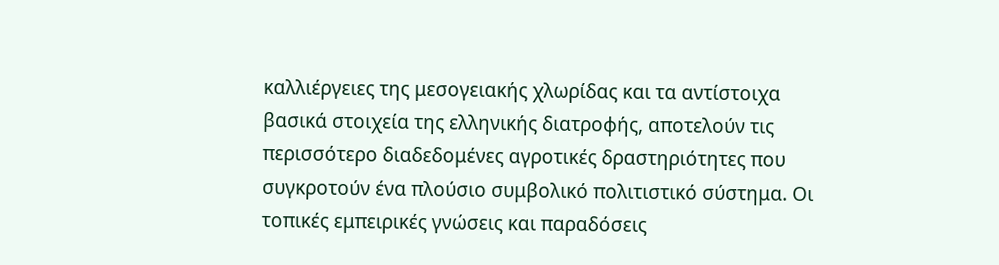καλλιέργειες της μεσογειακής χλωρίδας και τα αντίστοιχα βασικά στοιχεία της ελληνικής διατροφής, αποτελούν τις περισσότερο διαδεδομένες αγροτικές δραστηριότητες που συγκροτούν ένα πλούσιο συμβολικό πολιτιστικό σύστημα. Οι τοπικές εμπειρικές γνώσεις και παραδόσεις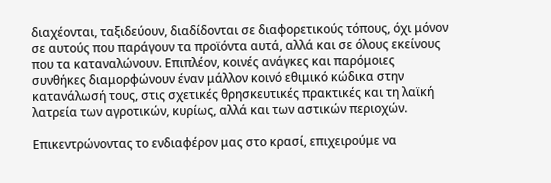διαχέονται, ταξιδεύουν, διαδίδονται σε διαφορετικούς τόπους, όχι μόνον σε αυτούς που παράγουν τα προϊόντα αυτά, αλλά και σε όλους εκείνους που τα καταναλώνουν. Επιπλέον, κοινές ανάγκες και παρόμοιες συνθήκες διαμορφώνουν έναν μάλλον κοινό εθιμικό κώδικα στην κατανάλωσή τους, στις σχετικές θρησκευτικές πρακτικές και τη λαϊκή λατρεία των αγροτικών, κυρίως, αλλά και των αστικών περιοχών.

Επικεντρώνοντας το ενδιαφέρον μας στο κρασί, επιχειρούμε να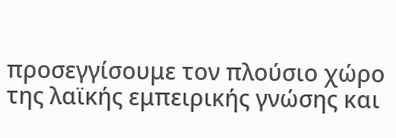προσεγγίσουμε τον πλούσιο χώρο της λαϊκής εμπειρικής γνώσης και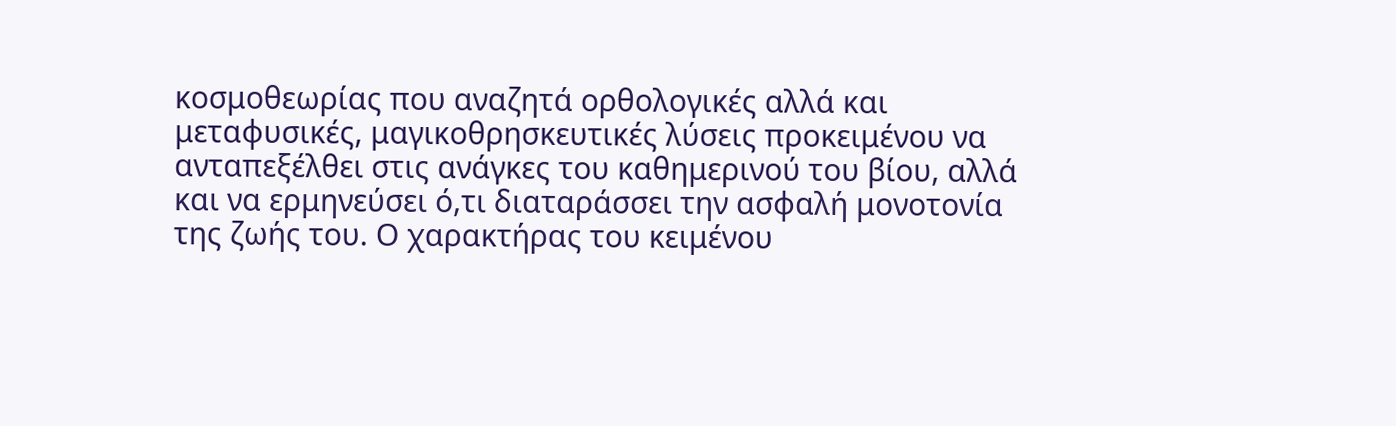κοσμοθεωρίας που αναζητά ορθολογικές αλλά και μεταφυσικές, μαγικοθρησκευτικές λύσεις προκειμένου να ανταπεξέλθει στις ανάγκες του καθημερινού του βίου, αλλά και να ερμηνεύσει ό,τι διαταράσσει την ασφαλή μονοτονία της ζωής του. Ο χαρακτήρας του κειμένου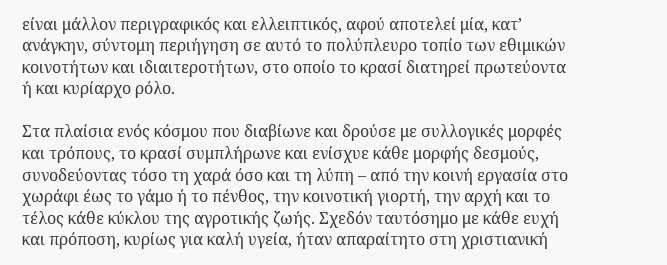είναι μάλλον περιγραφικός και ελλειπτικός, αφού αποτελεί μία, κατ’ ανάγκην, σύντομη περιήγηση σε αυτό το πολύπλευρο τοπίο των εθιμικών κοινοτήτων και ιδιαιτεροτήτων, στο οποίο το κρασί διατηρεί πρωτεύοντα ή και κυρίαρχο ρόλο.

Στα πλαίσια ενός κόσμου που διαβίωνε και δρούσε με συλλογικές μορφές και τρόπους, το κρασί συμπλήρωνε και ενίσχυε κάθε μορφής δεσμούς, συνοδεύοντας τόσο τη χαρά όσο και τη λύπη – από την κοινή εργασία στο χωράφι έως το γάμο ή το πένθος, την κοινοτική γιορτή, την αρχή και το τέλος κάθε κύκλου της αγροτικής ζωής. Σχεδόν ταυτόσημο με κάθε ευχή και πρόποση, κυρίως για καλή υγεία, ήταν απαραίτητο στη χριστιανική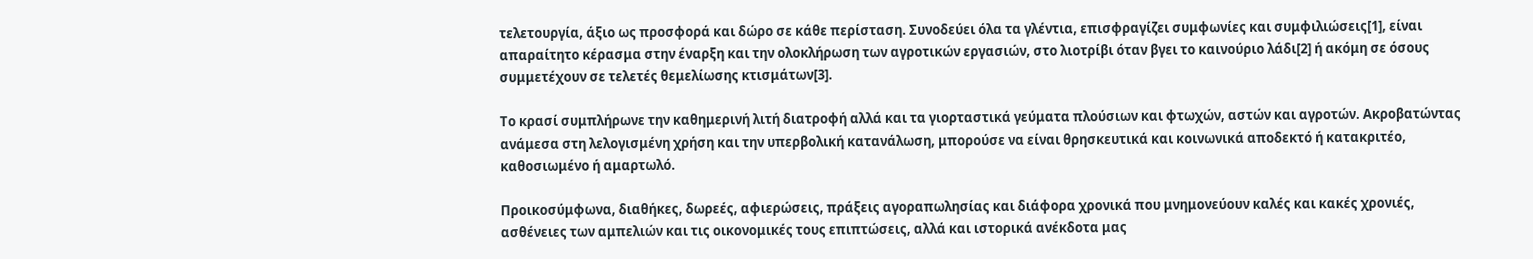τελετουργία, άξιο ως προσφορά και δώρο σε κάθε περίσταση. Συνοδεύει όλα τα γλέντια, επισφραγίζει συμφωνίες και συμφιλιώσεις[1], είναι απαραίτητο κέρασμα στην έναρξη και την ολοκλήρωση των αγροτικών εργασιών, στο λιοτρίβι όταν βγει το καινούριο λάδι[2] ή ακόμη σε όσους συμμετέχουν σε τελετές θεμελίωσης κτισμάτων[3].

Το κρασί συμπλήρωνε την καθημερινή λιτή διατροφή αλλά και τα γιορταστικά γεύματα πλούσιων και φτωχών, αστών και αγροτών. Ακροβατώντας ανάμεσα στη λελογισμένη χρήση και την υπερβολική κατανάλωση, μπορούσε να είναι θρησκευτικά και κοινωνικά αποδεκτό ή κατακριτέο, καθοσιωμένο ή αμαρτωλό.

Προικοσύμφωνα, διαθήκες, δωρεές, αφιερώσεις, πράξεις αγοραπωλησίας και διάφορα χρονικά που μνημονεύουν καλές και κακές χρονιές, ασθένειες των αμπελιών και τις οικονομικές τους επιπτώσεις, αλλά και ιστορικά ανέκδοτα μας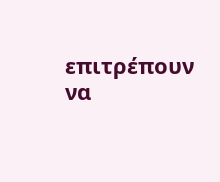επιτρέπουν να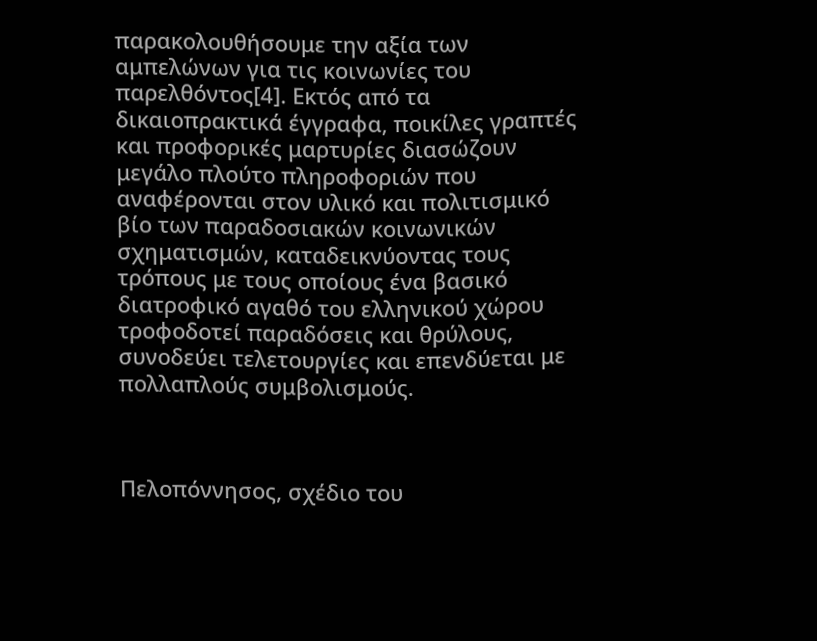παρακολουθήσουμε την αξία των αμπελώνων για τις κοινωνίες του παρελθόντος[4]. Εκτός από τα δικαιοπρακτικά έγγραφα, ποικίλες γραπτές και προφορικές μαρτυρίες διασώζουν μεγάλο πλούτο πληροφοριών που αναφέρονται στον υλικό και πολιτισμικό βίο των παραδοσιακών κοινωνικών σχηματισμών, καταδεικνύοντας τους τρόπους με τους οποίους ένα βασικό διατροφικό αγαθό του ελληνικού χώρου τροφοδοτεί παραδόσεις και θρύλους, συνοδεύει τελετουργίες και επενδύεται με πολλαπλούς συμβολισμούς.



Πελοπόννησος, σχέδιο του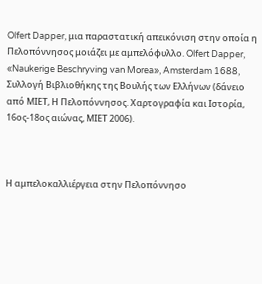Olfert Dapper, μια παραστατική απεικόνιση στην οποία η Πελοπόννησος μοιάζει με αμπελόφυλλο. Olfert Dapper, «Naukerige Beschryving van Morea», Amsterdam 1688, Συλλογή Βιβλιοθήκης της Βουλής των Ελλήνων (δάνειο από ΜΙΕΤ, Η Πελοπόννησος. Χαρτογραφία και Ιστορία, 16ος-18ος αιώνας, ΜΙΕΤ 2006).



Η αμπελοκαλλιέργεια στην Πελοπόννησο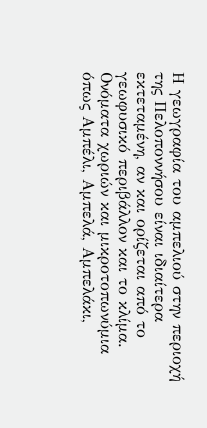Η γεωγραφία του αμπελιού στην περιοχή της Πελοποννήσου είναι ιδιαίτερα εκτεταμένη, αν και ορίζεται από το γεωφυσικό περιβάλλον και το κλίμα. Ονόματα χωριών και μικροτοπωνύμια όπως Αμπέλι, Αμπελά, Αμπελάκι,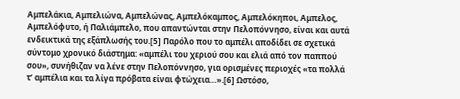Αμπελάκια, Αμπελιώνα, Αμπελώνας, Αμπελόκαμπος, Αμπελόκηποι, Αμπελος, Αμπελόφυτο, ή Παλιάμπελο, που απαντώνται στην Πελοπόννησο, είναι και αυτά ενδεικτικά της εξάπλωσής του.[5] Παρόλο που το αμπέλι αποδίδει σε σχετικά σύντομο χρονικό διάστημα: «αμπέλι του χεριού σου και ελιά από τον παππού σου», συνήθιζαν να λένε στην Πελοπόννησο, για ορισμένες περιοχές «τα πολλά τ’ αμπέλια και τα λίγα πρόβατα είναι φτώχεια…».[6] Ωστόσο,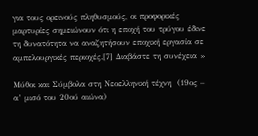για τους ορεινούς πληθυσμούς, οι προφορικές μαρτυρίες σημειώνουν ότι η εποχή του τρύγου έδινε τη δυνατότητα να αναζητήσουν εποχική εργασία σε αμπελουργικές περιοχές.[7] Διαβάστε τη συνέχεια »

Μύθοι και Σύμβολα στη Νεοελληνική τέχνη  (19ος – α’ μισό του 20ού αιώνα)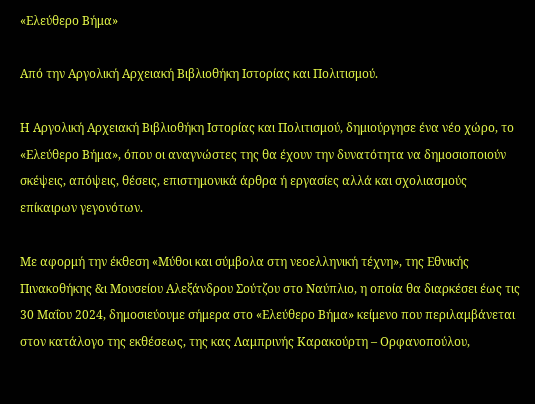«Ελεύθερο Βήμα»

Από την Αργολική Αρχειακή Βιβλιοθήκη Ιστορίας και Πολιτισμού.

Η Αργολική Αρχειακή Βιβλιοθήκη Ιστορίας και Πολιτισμού, δημιούργησε ένα νέο χώρο, το «Ελεύθερο Βήμα», όπου οι αναγνώστες της θα έχουν την δυνατότητα να δημοσιοποιούν σκέψεις, απόψεις, θέσεις, επιστημονικά άρθρα ή εργασίες αλλά και σχολιασμούς επίκαιρων γεγονότων.

Με αφορμή την έκθεση «Μύθοι και σύμβολα στη νεοελληνική τέχνη», της Εθνικής Πινακοθήκης &ι Μουσείου Αλεξάνδρου Σούτζου στο Ναύπλιο, η οποία θα διαρκέσει έως τις 30 Μαΐου 2024, δημοσιεύουμε σήμερα στο «Ελεύθερο Βήμα» κείμενο που περιλαμβάνεται στον κατάλογο της εκθέσεως, της κας Λαμπρινής Καρακούρτη – Ορφανοπούλου,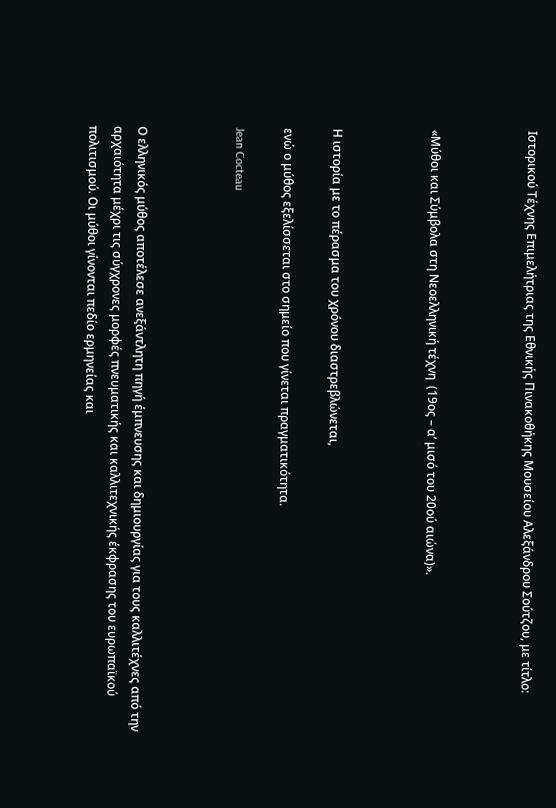Ιστορικού Τέχνης Επιμελήτριας της Εθνικής Πινακοθήκης Μουσείου Αλεξάνδρου Σούτζου, με τίτλο:



«Μύθοι και Σύμβολα στη Νεοελληνική τέχνη  (19ος – α’ μισό του 20ού αιώνα)».



Η ιστορία με το πέρασμα του χρόνου διαστρεβλώνεται,

ενώ ο μύθος εξελίσσεται στο σημείο που γίνεται πραγματικότητα.

Jean Cocteau



Ο ελληνικός μύθος αποτέλεσε ανεξάντλητη πηγή έμπνευσης και δημιουργίας για τους καλλιτέχνες από την αρχαιότητα μέχρι τις σύγχρονες μορφές πνευματικής και καλλιτεχνικής έκφρασης του ευρωπαϊκού πολιτισμού. Οι μύθοι γίνονται πεδίο ερμηνείας και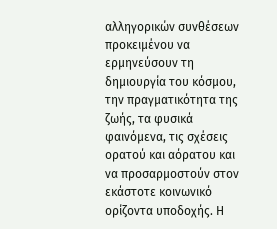αλληγορικών συνθέσεων προκειμένου να ερμηνεύσουν τη δημιουργία του κόσμου, την πραγματικότητα της ζωής, τα φυσικά φαινόμενα, τις σχέσεις ορατού και αόρατου και να προσαρμοστούν στον εκάστοτε κοινωνικό ορίζοντα υποδοχής. Η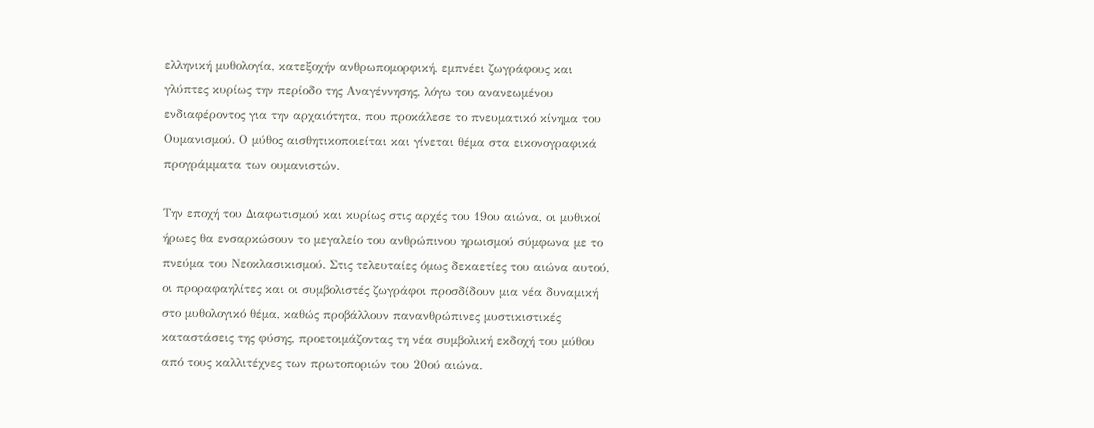ελληνική μυθολογία, κατεξοχήν ανθρωπομορφική, εμπνέει ζωγράφους και γλύπτες κυρίως την περίοδο της Αναγέννησης, λόγω του ανανεωμένου ενδιαφέροντος για την αρχαιότητα, που προκάλεσε το πνευματικό κίνημα του Ουμανισμού. Ο μύθος αισθητικοποιείται και γίνεται θέμα στα εικονογραφικά προγράμματα των ουμανιστών.

Την εποχή του Διαφωτισμού και κυρίως στις αρχές του 19ου αιώνα, οι μυθικοί ήρωες θα ενσαρκώσουν το μεγαλείο του ανθρώπινου ηρωισμού σύμφωνα με το πνεύμα του Νεοκλασικισμού. Στις τελευταίες όμως δεκαετίες του αιώνα αυτού, οι προραφαηλίτες και οι συμβολιστές ζωγράφοι προσδίδουν μια νέα δυναμική στο μυθολογικό θέμα, καθώς προβάλλουν πανανθρώπινες μυστικιστικές καταστάσεις της φύσης, προετοιμάζοντας τη νέα συμβολική εκδοχή του μύθου από τους καλλιτέχνες των πρωτοποριών του 20ού αιώνα.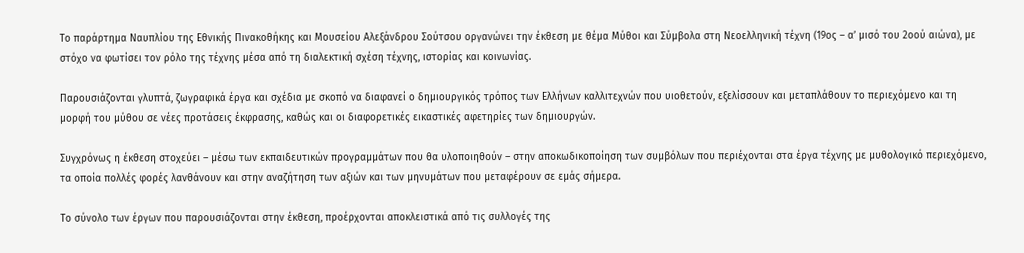Το παράρτημα Ναυπλίου της Εθνικής Πινακοθήκης και Μουσείου Αλεξάνδρου Σούτσου οργανώνει την έκθεση με θέμα Μύθοι και Σύμβολα στη Νεοελληνική τέχνη (19ος – α’ μισό του 2οού αιώνα), με στόχο να φωτίσει τον ρόλο της τέχνης μέσα από τη διαλεκτική σχέση τέχνης, ιστορίας και κοινωνίας.

Παρουσιάζονται γλυπτά, ζωγραφικά έργα και σχέδια με σκοπό να διαφανεί ο δημιουργικός τρόπος των Ελλήνων καλλιτεχνών που υιοθετούν, εξελίσσουν και μεταπλάθουν το περιεχόμενο και τη μορφή του μύθου σε νέες προτάσεις έκφρασης, καθώς και οι διαφορετικές εικαστικές αφετηρίες των δημιουργών.

Συγχρόνως η έκθεση στοχεύει – μέσω των εκπαιδευτικών προγραμμάτων που θα υλοποιηθούν – στην αποκωδικοποίηση των συμβόλων που περιέχονται στα έργα τέχνης με μυθολογικό περιεχόμενο, τα οποία πολλές φορές λανθάνουν και στην αναζήτηση των αξιών και των μηνυμάτων που μεταφέρουν σε εμάς σήμερα.

Το σύνολο των έργων που παρουσιάζονται στην έκθεση, προέρχονται αποκλειστικά από τις συλλογές της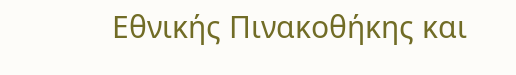Εθνικής Πινακοθήκης και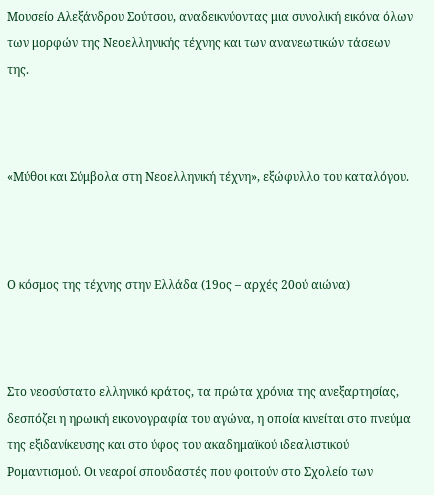Μουσείο Αλεξάνδρου Σούτσου, αναδεικνύοντας μια συνολική εικόνα όλων των μορφών της Νεοελληνικής τέχνης και των ανανεωτικών τάσεων της.



«Μύθοι και Σύμβολα στη Νεοελληνική τέχνη», εξώφυλλο του καταλόγου.



Ο κόσμος της τέχνης στην Ελλάδα (19ος – αρχές 20ού αιώνα)



Στο νεοσύστατο ελληνικό κράτος, τα πρώτα χρόνια της ανεξαρτησίας, δεσπόζει η ηρωική εικονογραφία του αγώνα, η οποία κινείται στο πνεύμα της εξιδανίκευσης και στο ύφος του ακαδημαϊκού ιδεαλιστικού Ρομαντισμού. Οι νεαροί σπουδαστές που φοιτούν στο Σχολείο των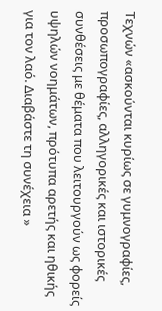Τεχνών «ασκούνται κυρίως σε γυμνογραφίες, προσωπογραφίες, αλληγορικές και ιστορικές συνθέσεις με θέματα που λειτουργούν ως φορείς υψηλών νοημάτων, πρότυπα αρετής και ηθικής για τον λαό. Διαβάστε τη συνέχεια »